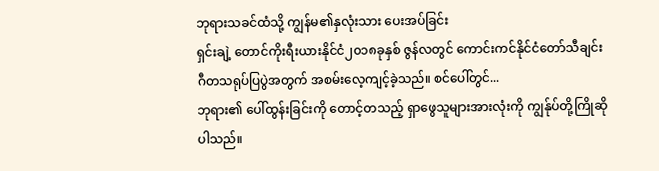ဘုရားသခင်ထံသို့ ကျွန်မ၏နှလုံးသား ပေးအပ်ခြင်း
ရှင်းချဲ့ တောင်ကိုးရီးယားနိုင်ငံ၂၀၁၈ခုနှစ် ဇွန်လတွင် ကောင်းကင်နိုင်ငံတော်သီချင်း ဂီတသရုပ်ပြပွဲအတွက် အစမ်းလေ့ကျင့်ခဲ့သည်။ စင်ပေါ်တွင်...
ဘုရား၏ ပေါ်ထွန်းခြင်းကို တောင့်တသည့် ရှာဖွေသူများအားလုံးကို ကျွန်ုပ်တို့ကြိုဆိုပါသည်။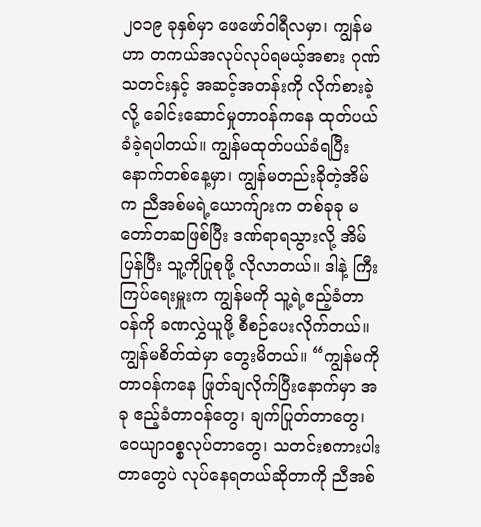၂၀၁၉ ခုနှစ်မှာ ဖေဖော်ဝါရီလမှာ၊ ကျွန်မဟာ တကယ်အလုပ်လုပ်ရမယ့်အစား ဂုဏ်သတင်းနှင့် အဆင့်အတန်းကို လိုက်စားခဲ့လို့ ခေါင်းဆောင်မှုတာဝန်ကနေ ထုတ်ပယ်ခံခဲ့ရပါတယ်။ ကျွန်မထုတ်ပယ်ခံရပြီး နောက်တစ်နေ့မှာ၊ ကျွန်မတည်းခိုတဲ့အိမ်က ညီအစ်မရဲ့ယောက်ျားက တစ်ခုခု မတော်တဆဖြစ်ပြီး ဒဏ်ရာရသွားလို့ အိမ်ပြန်ပြီး သူ့ကိုပြုစုဖို့ လိုလာတယ်။ ဒါနဲ့ ကြီးကြပ်ရေးမှူးက ကျွန်မကို သူ့ရဲ့ဧည့်ခံတာဝန်ကို ခဏလွှဲယူဖို့ စီစဉ်ပေးလိုက်တယ်။ ကျွန်မစိတ်ထဲမှာ တွေးမိတယ်။ “ကျွန်မကို တာဝန်ကနေ ဖြုတ်ချလိုက်ပြီးနောက်မှာ အခု ဧည့်ခံတာဝန်တွေ၊ ချက်ပြုတ်တာတွေ၊ ဝေယျာဝစ္စလုပ်တာတွေ၊ သတင်းစကားပါးတာတွေပဲ လုပ်နေရတယ်ဆိုတာကို ညီအစ်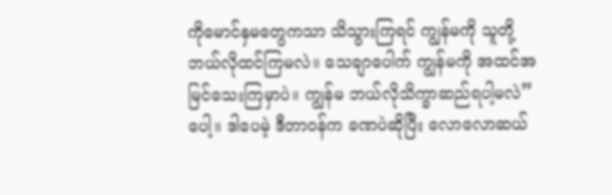ကိုမောင်နှမတွေကသာ သိသွားကြရင် ကျွန်မကို သူတို့ဘယ်လိုထင်ကြမလဲ။ သေချာပေါက် ကျွန်မကို အထင်အမြင်သေးကြမှာပဲ။ ကျွန်မ ဘယ်လိုသိက္ခာဆည်ရပါ့မလဲ”ပေါ့။ ဒါပေမဲ့ ဒီတာဝန်က ခဏပဲဆိုပြီး လောလောဆယ်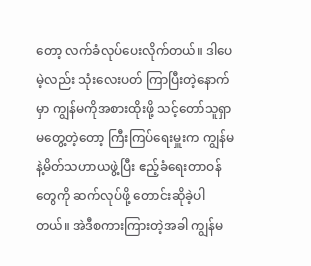တော့ လက်ခံလုပ်ပေးလိုက်တယ်။ ဒါပေမဲ့လည်း သုံးလေးပတ် ကြာပြီးတဲ့နောက်မှာ ကျွန်မကိုအစားထိုးဖို့ သင့်တော်သူရှာမတွေ့တဲ့တော့ ကြီးကြပ်ရေးမှူးက ကျွန်မနဲ့မိတ်သဟာယဖွဲ့ပြီး ဧည့်ခံရေးတာဝန်တွေကို ဆက်လုပ်ဖို့ တောင်းဆိုခဲ့ပါတယ်။ အဲဒီစကားကြားတဲ့အခါ ကျွန်မ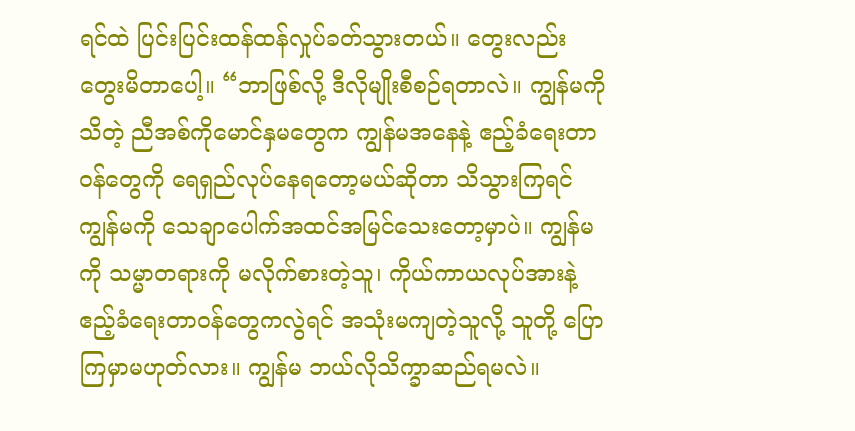ရင်ထဲ ပြင်းပြင်းထန်ထန်လှုပ်ခတ်သွားတယ်။ တွေးလည်းတွေးမိတာပေါ့။ “ဘာဖြစ်လို့ ဒီလိုမျိုးစီစဉ်ရတာလဲ။ ကျွန်မကိုသိတဲ့ ညီအစ်ကိုမောင်နှမတွေက ကျွန်မအနေနဲ့ ဧည့်ခံရေးတာဝန်တွေကို ရေရှည်လုပ်နေရတော့မယ်ဆိုတာ သိသွားကြရင် ကျွန်မကို သေချာပေါက်အထင်အမြင်သေးတော့မှာပဲ။ ကျွန်မကို သမ္မာတရားကို မလိုက်စားတဲ့သူ၊ ကိုယ်ကာယလုပ်အားနဲ့ဧည့်ခံရေးတာဝန်တွေကလွဲရင် အသုံးမကျတဲ့သူလို့ သူတို့ ပြောကြမှာမဟုတ်လား။ ကျွန်မ ဘယ်လိုသိက္ခာဆည်ရမလဲ။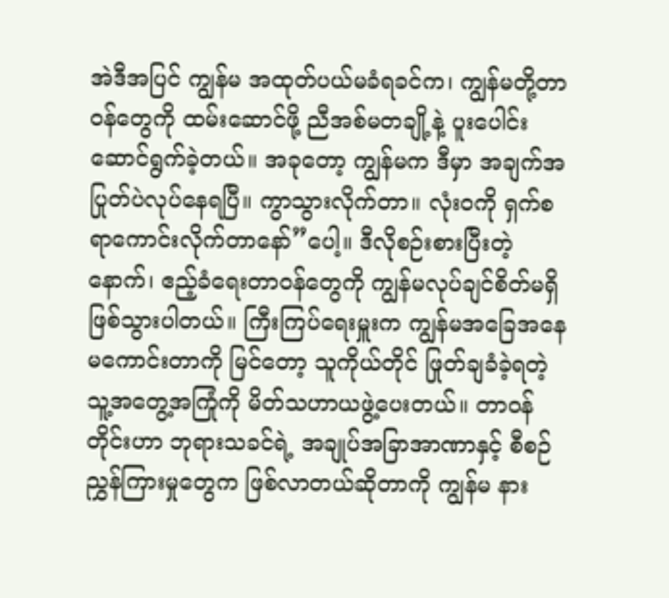အဲဒီအပြင် ကျွန်မ အထုတ်ပယ်မခံရခင်က၊ ကျွန်မတို့တာဝန်တွေကို ထမ်းဆောင်ဖို့ ညီအစ်မတချို့နဲ့ ပူးပေါင်းဆောင်ရွက်ခဲ့တယ်။ အခုတော့ ကျွန်မက ဒီမှာ အချက်အပြုတ်ပဲလုပ်နေရပြီ။ ကွာသွားလိုက်တာ။ လုံးဝကို ရှက်စရာကောင်းလိုက်တာနော်”ပေါ့။ ဒီလိုစဉ်းစားပြီးတဲ့နောက်၊ ဧည့်ခံရေးတာဝန်တွေကို ကျွန်မလုပ်ချင်စိတ်မရှိ ဖြစ်သွားပါတယ်။ ကြီးကြပ်ရေးမှူးက ကျွန်မအခြေအနေမကောင်းတာကို မြင်တော့ သူကိုယ်တိုင် ဖြုတ်ချခံခဲ့ရတဲ့ သူ့အတွေ့အကြုံကို မိတ်သဟာယဖွဲ့ပေးတယ်။ တာဝန်တိုင်းဟာ ဘုရားသခင်ရဲ့ အချုပ်အခြာအာဏာနှင့် စီစဉ်ညွှန်ကြားမှုတွေက ဖြစ်လာတယ်ဆိုတာကို ကျွန်မ နား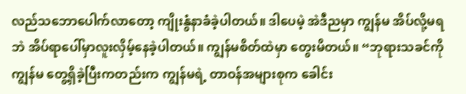လည်သဘောပေါက်လာတော့ ကျိုးနွံနာခံခဲ့ပါတယ်။ ဒါပေမဲ့ အဲဒီညမှာ ကျွန်မ အိပ်လို့မရဘဲ အိပ်ရာပေါ်မှာလူးလှိမ့်နေခဲ့ပါတယ်။ ကျွန်မစိတ်ထဲမှာ တွေးမိတယ်။ “ဘုရားသခင်ကို ကျွန်မ တွေ့ရှိခဲ့ပြီးကတည်းက ကျွန်မရဲ့ တာဝန်အများစုက ခေါင်း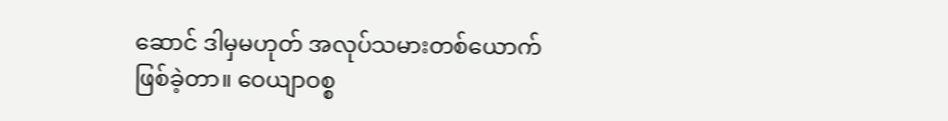ဆောင် ဒါမှမဟုတ် အလုပ်သမားတစ်ယောက် ဖြစ်ခဲ့တာ။ ဝေယျာဝစ္စ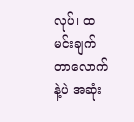လုပ်၊ ထမင်းချက်တာလောက်နဲ့ပဲ အဆုံး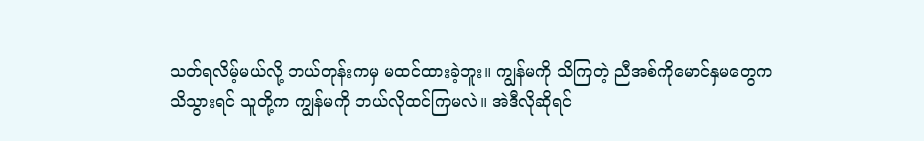သတ်ရလိမ့်မယ်လို့ ဘယ်တုန်းကမှ မထင်ထားခဲ့ဘူး။ ကျွန်မကို သိကြတဲ့ ညီအစ်ကိုမောင်နှမတွေက သိသွားရင် သူတို့က ကျွန်မကို ဘယ်လိုထင်ကြမလဲ။ အဲဒီလိုဆိုရင်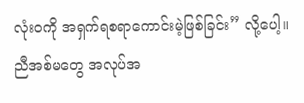လုံးဝကို အရှက်ရစရာကောင်းမဲ့ဖြစ်ခြင်း” လို့ပေါ့။ ညီအစ်မတွေ အလုပ်အ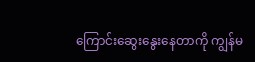ကြောင်းဆွေးနွေးနေတာကို ကျွန်မ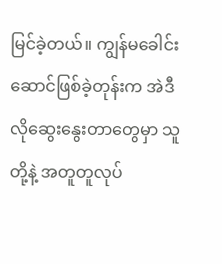မြင်ခဲ့တယ်။ ကျွန်မခေါင်းဆောင်ဖြစ်ခဲ့တုန်းက အဲဒီလိုဆွေးနွေးတာတွေမှာ သူတို့နဲ့ အတူတူလုပ်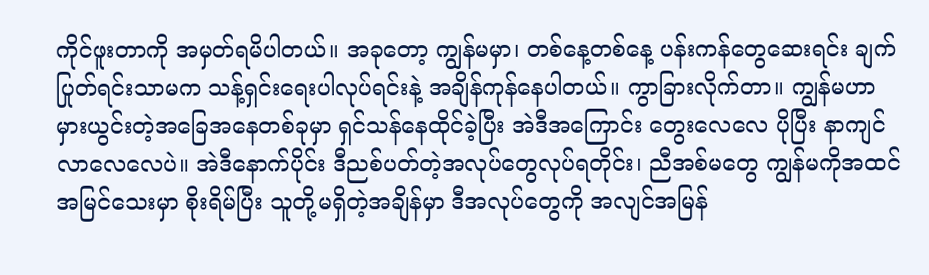ကိုင်ဖူးတာကို အမှတ်ရမိပါတယ်။ အခုတော့ ကျွန်မမှာ၊ တစ်နေ့တစ်နေ့ ပန်းကန်တွေဆေးရင်း ချက်ပြုတ်ရင်းသာမက သန့်ရှင်းရေးပါလုပ်ရင်းနဲ့ အချိန်ကုန်နေပါတယ်။ ကွာခြားလိုက်တာ။ ကျွန်မဟာ မှားယွင်းတဲ့အခြေအနေတစ်ခုမှာ ရှင်သန်နေထိုင်ခဲ့ပြီး အဲဒီအကြောင်း တွေးလေလေ ပိုပြီး နာကျင်လာလေလေပဲ။ အဲဒီနောက်ပိုင်း ဒီညစ်ပတ်တဲ့အလုပ်တွေလုပ်ရတိုင်း၊ ညီအစ်မတွေ ကျွန်မကိုအထင်အမြင်သေးမှာ စိုးရိမ်ပြီး သူတို့မရှိတဲ့အချိန်မှာ ဒီအလုပ်တွေကို အလျင်အမြန်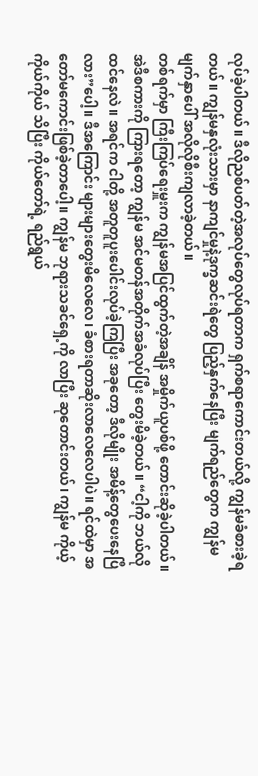လုပ်ခဲ့ပါတယ်။ ဒီလိုညစ်ပတ်တဲ့အလုပ်တွေလုပ်ရတာက ရှက်စရာကောင်းတယ်လို့ ကျွန်မခံစားခဲ့ရတယ်။ ကျွန်မနှလုံးသားမှာ နာကျင်မှုနဲ့ဒုက္ခဆင်းရဲတွေ ပြည့်နှက်နေပြီး မျက်ရည်တွေက ကျွန်မမျက်နှာပေါ် အလိုလိုစီးကျလာခဲ့တယ်။
တစ်ရက်မှာ ကြီးကြပ်ရေးမှူးက ကျွန်မအပြင်ထွက်တဲ့အချိန် အမှိုက်ယူပစ်ဖို့ တောင်းဆိုခဲ့ပါတယ်။ အဲဒီစကားကို ကြားရတော့ ကျွန်မ အင်မတန်အတိုက်အခံလုပ်ပြီး တွေးမိခဲ့တယ်။ “ငါ့ကို ဘယ်လိုထင်နေလဲ။ အရင်က ငါတို့ အတူတူပူးပေါင်းလုပ်ခဲ့ကြပြီး အခုတော့ ဒီလိုမျိုး အမိန့်တွေပေးနေပြီလား”ပေါ့။ ဒီအကြောင်း များများတွေးမိလေလေ၊ ခံစားရတာဆိုးလာလေလေပါပဲ။ ရင်ထဲမှာ အတော်မကောင်းဖြစ်ခဲ့တာပေါ့။ ကျွန်မ ဘုရားသခင်ရှေ့ကို လာပြီး ဆုတောင်းတယ်၊ ကျွန်မ ကိုယ့်ကိုယ်ကိုယ် သိပြီး ကိုယ်တော်ရဲ့ ရည်ရွယ်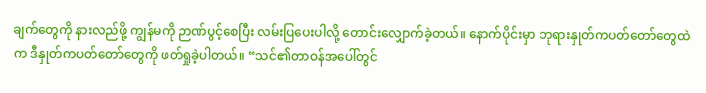ချက်တွေကို နားလည်ဖို့ ကျွန်မကို ဉာဏ်ပွင့်စေပြီး လမ်းပြပေးပါလို့ တောင်းလျှောက်ခဲ့တယ်။ နောက်ပိုင်းမှာ ဘုရားနှုတ်ကပတ်တော်တွေထဲက ဒီနှုတ်ကပတ်တော်တွေကို ဖတ်ရှုခဲ့ပါတယ်။ “သင်၏တာဝန်အပေါ်တွင်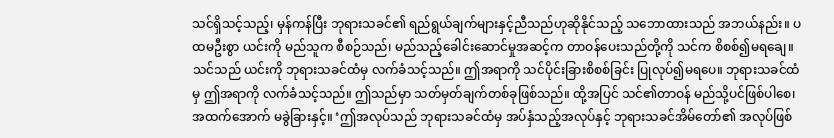သင်ရှိသင့်သည့်၊ မှန်ကန်ပြီး ဘုရားသခင်၏ ရည်ရွယ်ချက်များနှင့်ညီသည်ဟုဆိုနိုင်သည့် သဘောထားသည် အဘယ်နည်း။ ပထမဦးစွာ ယင်းကို မည်သူက စီစဉ်သည်၊ မည်သည့်ခေါင်းဆောင်မှုအဆင့်က တာဝန်ပေးသည်တို့ကို သင်က စိစစ်၍မရချေ။ သင်သည် ယင်းကို ဘုရားသခင်ထံမှ လက်ခံသင့်သည်။ ဤအရာကို သင်ပိုင်းခြားစိစစ်ခြင်း ပြုလုပ်၍မရပေ။ ဘုရားသခင်ထံမှ ဤအရာကို လက်ခံသင့်သည်။ ဤသည်မှာ သတ်မှတ်ချက်တစ်ခုဖြစ်သည်။ ထို့အပြင် သင်၏တာဝန် မည်သို့ပင်ဖြစ်ပါစေ၊ အထက်အောက် မခွဲခြားနှင့်။ ‘ဤအလုပ်သည် ဘုရားသခင်ထံမှ အပ်နှံသည့်အလုပ်နှင့် ဘုရားသခင်အိမ်တော်၏ အလုပ်ဖြစ်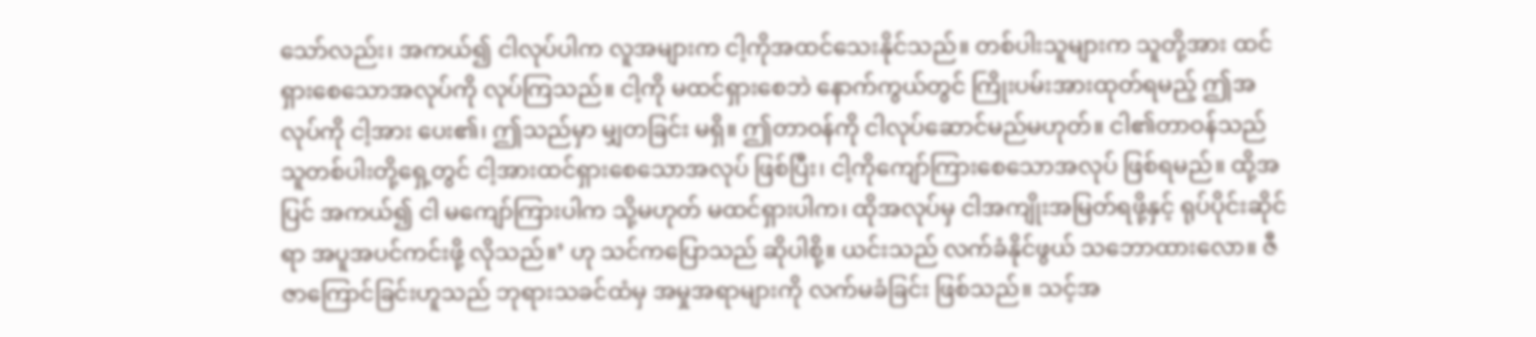သော်လည်း၊ အကယ်၍ ငါလုပ်ပါက လူအများက ငါ့ကိုအထင်သေးနိုင်သည်။ တစ်ပါးသူများက သူတို့အား ထင်ရှားစေသောအလုပ်ကို လုပ်ကြသည်။ ငါ့ကို မထင်ရှားစေဘဲ နောက်ကွယ်တွင် ကြိုးပမ်းအားထုတ်ရမည့် ဤအလုပ်ကို ငါ့အား ပေး၏၊ ဤသည်မှာ မျှတခြင်း မရှိ။ ဤတာဝန်ကို ငါလုပ်ဆောင်မည်မဟုတ်။ ငါ၏တာဝန်သည် သူတစ်ပါးတို့ရှေ့တွင် ငါ့အားထင်ရှားစေသောအလုပ် ဖြစ်ပြီး၊ ငါ့ကိုကျော်ကြားစေသောအလုပ် ဖြစ်ရမည်။ ထို့အပြင် အကယ်၍ ငါ မကျော်ကြားပါက သို့မဟုတ် မထင်ရှားပါက၊ ထိုအလုပ်မှ ငါအကျိုးအမြတ်ရဖို့နှင့် ရုပ်ပိုင်းဆိုင်ရာ အပူအပင်ကင်းဖို့ လိုသည်။’ ဟု သင်ကပြောသည် ဆိုပါစို့။ ယင်းသည် လက်ခံနိုင်ဖွယ် သဘောထားလော။ ဇီဇာကြောင်ခြင်းဟူသည် ဘုရားသခင်ထံမှ အမှုအရာများကို လက်မခံခြင်း ဖြစ်သည်။ သင့်အ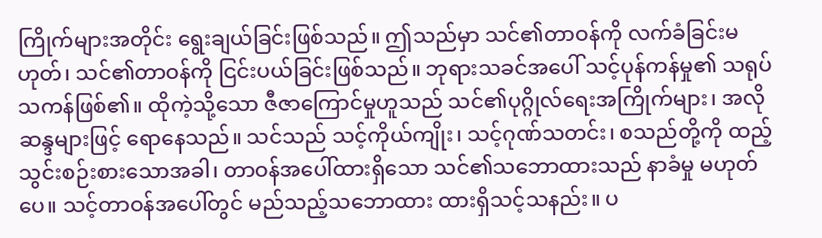ကြိုက်များအတိုင်း ရွေးချယ်ခြင်းဖြစ်သည်။ ဤသည်မှာ သင်၏တာဝန်ကို လက်ခံခြင်းမဟုတ်၊ သင်၏တာဝန်ကို ငြင်းပယ်ခြင်းဖြစ်သည်။ ဘုရားသခင်အပေါ် သင့်ပုန်ကန်မှု၏ သရုပ်သကန်ဖြစ်၏။ ထိုကဲ့သို့သော ဇီဇာကြောင်မှုဟူသည် သင်၏ပုဂ္ဂိုလ်ရေးအကြိုက်များ၊ အလိုဆန္ဒများဖြင့် ရောနေသည်။ သင်သည် သင့်ကိုယ်ကျိုး၊ သင့်ဂုဏ်သတင်း၊ စသည်တို့ကို ထည့်သွင်းစဉ်းစားသောအခါ၊ တာဝန်အပေါ်ထားရှိသော သင်၏သဘောထားသည် နာခံမှု မဟုတ်ပေ။ သင့်တာဝန်အပေါ်တွင် မည်သည့်သဘောထား ထားရှိသင့်သနည်း။ ပ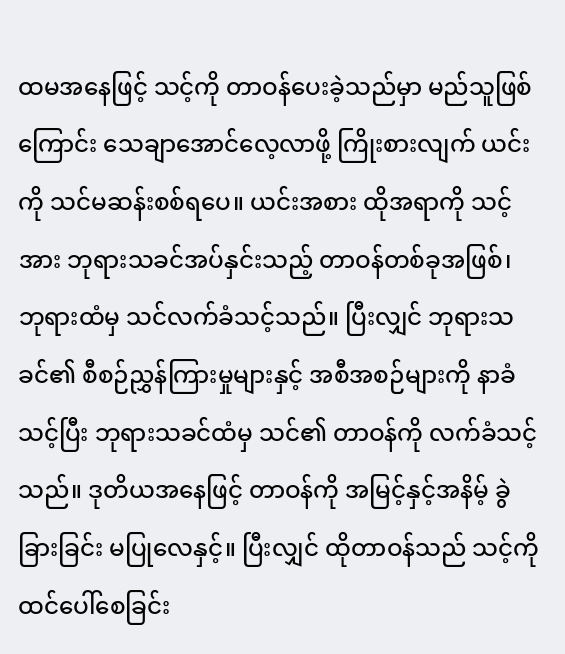ထမအနေဖြင့် သင့်ကို တာဝန်ပေးခဲ့သည်မှာ မည်သူဖြစ်ကြောင်း သေချာအောင်လေ့လာဖို့ ကြိုးစားလျက် ယင်းကို သင်မဆန်းစစ်ရပေ။ ယင်းအစား ထိုအရာကို သင့်အား ဘုရားသခင်အပ်နှင်းသည့် တာဝန်တစ်ခုအဖြစ်၊ ဘုရားထံမှ သင်လက်ခံသင့်သည်။ ပြီးလျှင် ဘုရားသခင်၏ စီစဉ်ညွှန်ကြားမှုများနှင့် အစီအစဉ်များကို နာခံသင့်ပြီး ဘုရားသခင်ထံမှ သင်၏ တာဝန်ကို လက်ခံသင့်သည်။ ဒုတိယအနေဖြင့် တာဝန်ကို အမြင့်နှင့်အနိမ့် ခွဲခြားခြင်း မပြုလေနှင့်။ ပြီးလျှင် ထိုတာဝန်သည် သင့်ကို ထင်ပေါ်စေခြင်း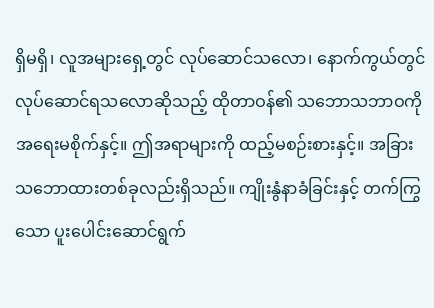ရှိမရှိ၊ လူအများရှေ့တွင် လုပ်ဆောင်သလော၊ နောက်ကွယ်တွင် လုပ်ဆောင်ရသလောဆိုသည့် ထိုတာဝန်၏ သဘောသဘာဝကို အရေးမစိုက်နှင့်။ ဤအရာများကို ထည့်မစဉ်းစားနှင့်။ အခြားသဘောထားတစ်ခုလည်းရှိသည်။ ကျိုးနွံနာခံခြင်းနှင့် တက်ကြွသော ပူးပေါင်းဆောင်ရွက်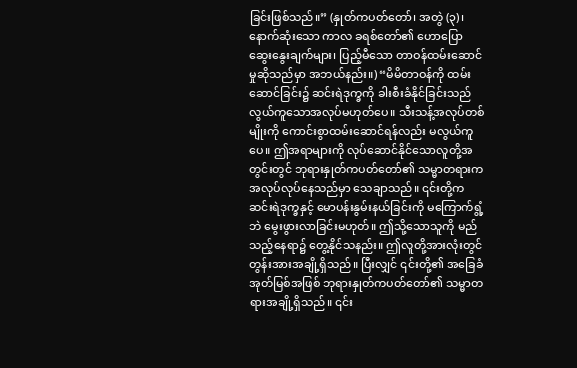ခြင်းဖြစ်သည်။” (နှုတ်ကပတ်တော်၊ အတွဲ (၃)၊ နောက်ဆုံးသော ကာလ ခရစ်တော်၏ ဟောပြောဆွေးနွေးချက်များ၊ ပြည့်မီသော တာဝန်ထမ်းဆောင်မှုဆိုသည်မှာ အဘယ်နည်း။) “မိမိတာဝန်ကို ထမ်းဆောင်ခြင်း၌ ဆင်းရဲဒုက္ခကို ခါးစီးခံနိုင်ခြင်းသည် လွယ်ကူသောအလုပ်မဟုတ်ပေ။ သီးသန့်အလုပ်တစ်မျိုးကို ကောင်းစွာထမ်းဆောင်ရန်လည်း မလွယ်ကူပေ။ ဤအရာများကို လုပ်ဆောင်နိုင်သောလူတို့အတွင်းတွင် ဘုရားနှုတ်ကပတ်တော်၏ သမ္မာတရားက အလုပ်လုပ်နေသည်မှာ သေချာသည်။ ၎င်းတို့က ဆင်းရဲဒုက္ခနှင့် မောပန်းနွမ်းနယ်ခြင်းကို မကြောက်ရွံ့ဘဲ မွေးဖွားလာခြင်းမဟုတ်။ ဤသို့သောသူကို မည်သည့်နေရာ၌ တွေ့နိုင်သနည်း။ ဤလူတို့အားလုံးတွင် တွန်းအားအချို့ရှိသည်။ ပြီးလျှင် ၎င်းတို့၏ အခြေခံအုတ်မြစ်အဖြစ် ဘုရားနှုတ်ကပတ်တော်၏ သမ္မာတရားအချို့ရှိသည်။ ၎င်း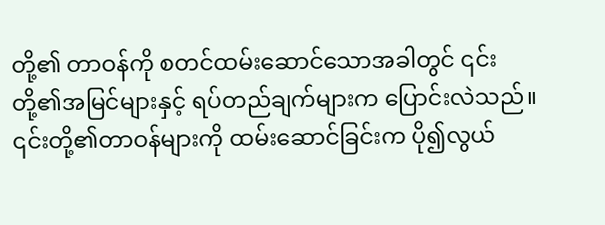တို့၏ တာဝန်ကို စတင်ထမ်းဆောင်သောအခါတွင် ၎င်းတို့၏အမြင်များနှင့် ရပ်တည်ချက်များက ပြောင်းလဲသည်။ ၎င်းတို့၏တာဝန်များကို ထမ်းဆောင်ခြင်းက ပို၍လွယ်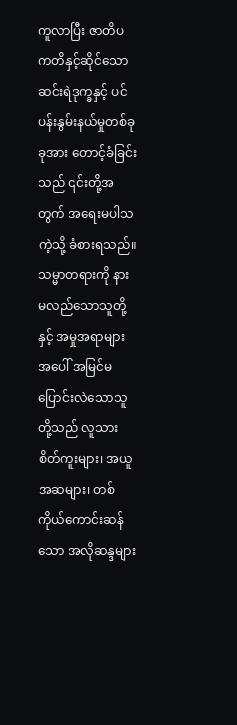ကူလာပြီး ဇာတိပကတိနှင့်ဆိုင်သော ဆင်းရဲဒုက္ခနှင့် ပင်ပန်းနွမ်းနယ်မှုတစ်ခုခုအား တောင့်ခံခြင်းသည် ၎င်းတို့အတွက် အရေးမပါသကဲ့သို့ ခံစားရသည်။ သမ္မာတရားကို နားမလည်သောသူတို့နှင့် အမှုအရာများအပေါ် အမြင်မပြောင်းလဲသောသူတို့သည် လူသားစိတ်ကူးများ၊ အယူအဆများ၊ တစ်ကိုယ်ကောင်းဆန်သော အလိုဆန္ဒများ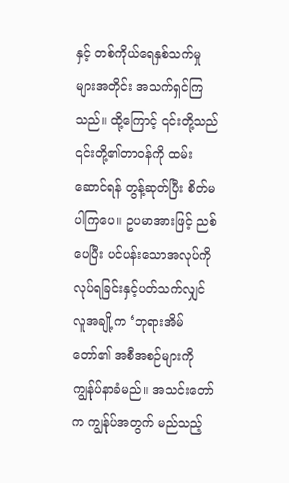နှင့် တစ်ကိုယ်ရေနှစ်သက်မှုများအတိုင်း အသက်ရှင်ကြသည်။ ထို့ကြောင့် ၎င်းတို့သည် ၎င်းတို့၏တာဝန်ကို ထမ်းဆောင်ရန် တွန့်ဆုတ်ပြီး စိတ်မပါကြပေ။ ဥပမာအားဖြင့် ညစ်ပေပြီး ပင်ပန်းသောအလုပ်ကို လုပ်ရခြင်းနှင့်ပတ်သက်လျှင် လူအချို့က ‘ဘုရားအိမ်တော်၏ အစီအစဉ်များကို ကျွန်ုပ်နာခံမည်။ အသင်းတော်က ကျွန်ုပ်အတွက် မည်သည့်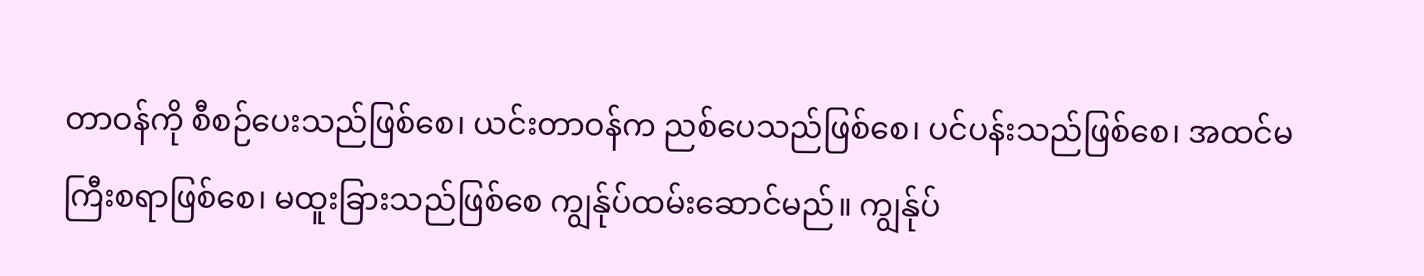တာဝန်ကို စီစဉ်ပေးသည်ဖြစ်စေ၊ ယင်းတာဝန်က ညစ်ပေသည်ဖြစ်စေ၊ ပင်ပန်းသည်ဖြစ်စေ၊ အထင်မကြီးစရာဖြစ်စေ၊ မထူးခြားသည်ဖြစ်စေ ကျွန်ုပ်ထမ်းဆောင်မည်။ ကျွန်ုပ်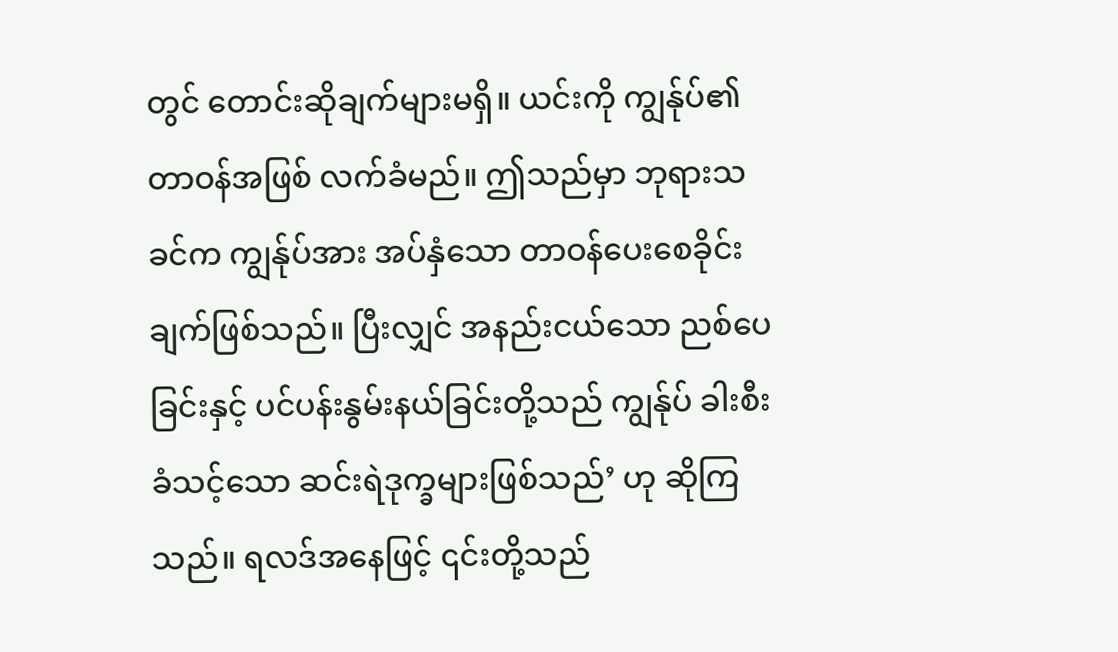တွင် တောင်းဆိုချက်များမရှိ။ ယင်းကို ကျွန်ုပ်၏တာဝန်အဖြစ် လက်ခံမည်။ ဤသည်မှာ ဘုရားသခင်က ကျွန်ုပ်အား အပ်နှံသော တာဝန်ပေးစေခိုင်းချက်ဖြစ်သည်။ ပြီးလျှင် အနည်းငယ်သော ညစ်ပေခြင်းနှင့် ပင်ပန်းနွမ်းနယ်ခြင်းတို့သည် ကျွန်ုပ် ခါးစီးခံသင့်သော ဆင်းရဲဒုက္ခများဖြစ်သည်’ ဟု ဆိုကြသည်။ ရလဒ်အနေဖြင့် ၎င်းတို့သည်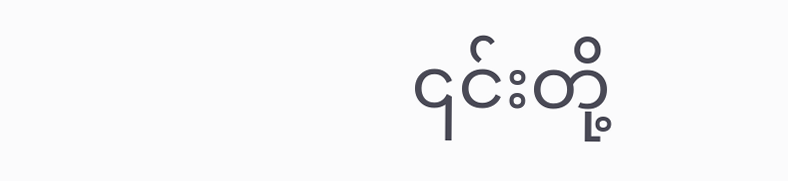၎င်းတို့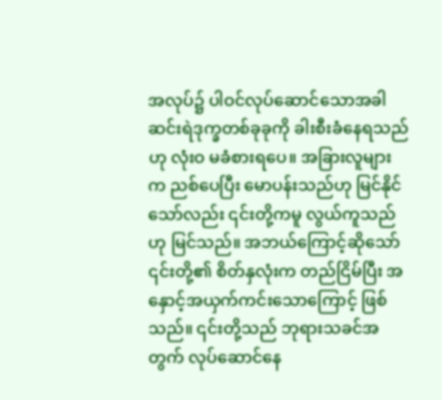အလုပ်၌ ပါဝင်လုပ်ဆောင်သောအခါ ဆင်းရဲဒုက္ခတစ်ခုခုကို ခါးစီးခံနေရသည်ဟု လုံးဝ မခံစားရပေ။ အခြားလူများက ညစ်ပေပြီး မောပန်းသည်ဟု မြင်နိုင်သော်လည်း ၎င်းတို့ကမူ လွယ်ကူသည်ဟု မြင်သည်။ အဘယ်ကြောင့်ဆိုသော် ၎င်းတို့၏ စိတ်နှလုံးက တည်ငြိမ်ပြီး အနှောင့်အယှက်ကင်းသောကြောင့် ဖြစ်သည်။ ၎င်းတို့သည် ဘုရားသခင်အတွက် လုပ်ဆောင်နေ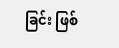ခြင်း ဖြစ်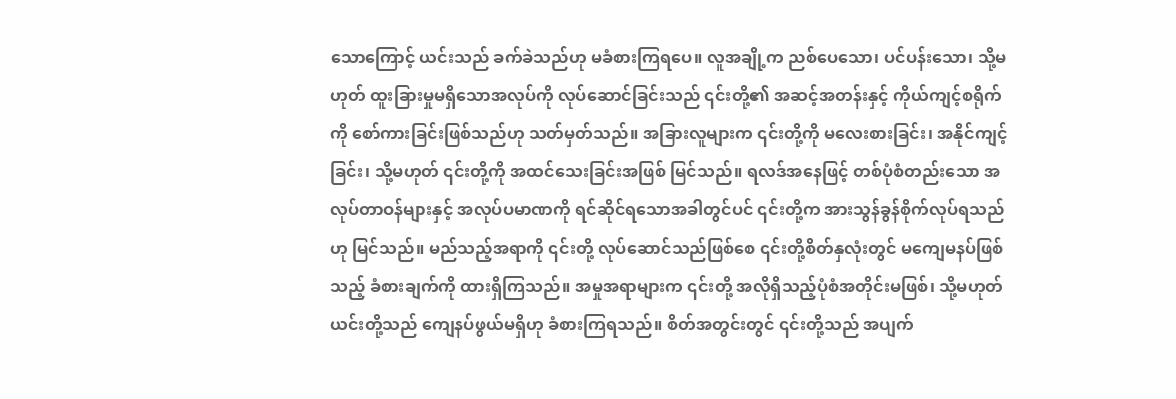သောကြောင့် ယင်းသည် ခက်ခဲသည်ဟု မခံစားကြရပေ။ လူအချို့က ညစ်ပေသော၊ ပင်ပန်းသော၊ သို့မဟုတ် ထူးခြားမှုမရှိသောအလုပ်ကို လုပ်ဆောင်ခြင်းသည် ၎င်းတို့၏ အဆင့်အတန်းနှင့် ကိုယ်ကျင့်စရိုက်ကို စော်ကားခြင်းဖြစ်သည်ဟု သတ်မှတ်သည်။ အခြားလူများက ၎င်းတို့ကို မလေးစားခြင်း၊ အနိုင်ကျင့်ခြင်း၊ သို့မဟုတ် ၎င်းတို့ကို အထင်သေးခြင်းအဖြစ် မြင်သည်။ ရလဒ်အနေဖြင့် တစ်ပုံစံတည်းသော အလုပ်တာဝန်များနှင့် အလုပ်ပမာဏကို ရင်ဆိုင်ရသောအခါတွင်ပင် ၎င်းတို့က အားသွန်ခွန်စိုက်လုပ်ရသည်ဟု မြင်သည်။ မည်သည့်အရာကို ၎င်းတို့ လုပ်ဆောင်သည်ဖြစ်စေ ၎င်းတို့စိတ်နှလုံးတွင် မကျေမနပ်ဖြစ်သည့် ခံစားချက်ကို ထားရှိကြသည်။ အမှုအရာများက ၎င်းတို့ အလိုရှိသည့်ပုံစံအတိုင်းမဖြစ်၊ သို့မဟုတ် ယင်းတို့သည် ကျေနပ်ဖွယ်မရှိဟု ခံစားကြရသည်။ စိတ်အတွင်းတွင် ၎င်းတို့သည် အပျက်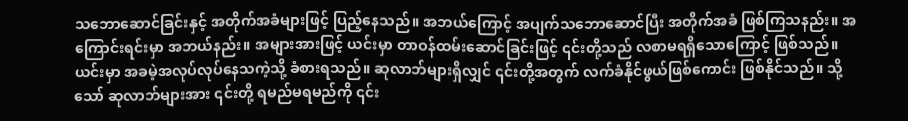သဘောဆောင်ခြင်းနှင့် အတိုက်အခံများဖြင့် ပြည့်နေသည်။ အဘယ်ကြောင့် အပျက်သဘောဆောင်ပြီး အတိုက်အခံ ဖြစ်ကြသနည်း။ အကြောင်းရင်းမှာ အဘယ်နည်း။ အများအားဖြင့် ယင်းမှာ တာဝန်ထမ်းဆောင်ခြင်းဖြင့် ၎င်းတို့သည် လစာမရရှိသောကြောင့် ဖြစ်သည်။ ယင်းမှာ အခမဲ့အလုပ်လုပ်နေသကဲ့သို့ ခံစားရသည်။ ဆုလာဘ်များရှိလျှင် ၎င်းတို့အတွက် လက်ခံနိုင်ဖွယ်ဖြစ်ကောင်း ဖြစ်နိုင်သည်။ သို့သော် ဆုလာဘ်များအား ၎င်းတို့ ရမည်မရမည်ကို ၎င်း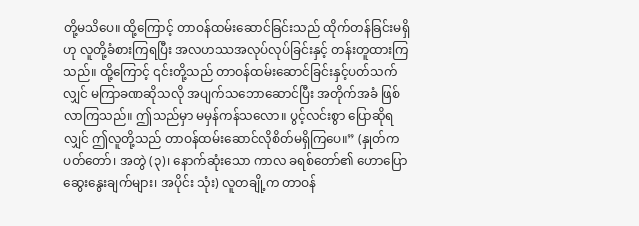တို့မသိပေ။ ထို့ကြောင့် တာဝန်ထမ်းဆောင်ခြင်းသည် ထိုက်တန်ခြင်းမရှိဟု လူတို့ခံစားကြရပြီး အလဟဿအလုပ်လုပ်ခြင်းနှင့် တန်းတူထားကြသည်။ ထို့ကြောင့် ၎င်းတို့သည် တာဝန်ထမ်းဆောင်ခြင်းနှင့်ပတ်သက်လျှင် မကြာခဏဆိုသလို အပျက်သဘောဆောင်ပြီး အတိုက်အခံ ဖြစ်လာကြသည်။ ဤသည်မှာ မမှန်ကန်သလော။ ပွင့်လင်းစွာ ပြောဆိုရလျှင် ဤလူတို့သည် တာဝန်ထမ်းဆောင်လိုစိတ်မရှိကြပေ။” (နှုတ်ကပတ်တော်၊ အတွဲ (၃)၊ နောက်ဆုံးသော ကာလ ခရစ်တော်၏ ဟောပြောဆွေးနွေးချက်များ၊ အပိုင်း သုံး) လူတချို့က တာဝန်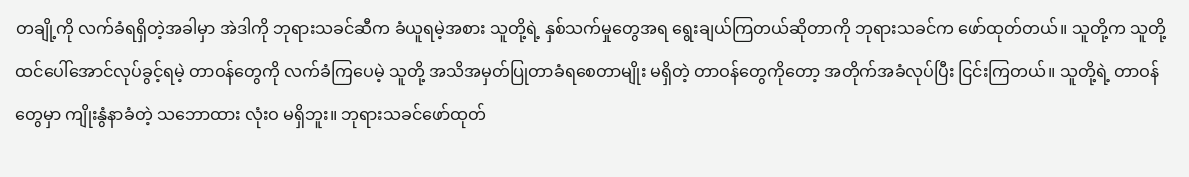တချို့ကို လက်ခံရရှိတဲ့အခါမှာ အဲဒါကို ဘုရားသခင်ဆီက ခံယူရမဲ့အစား သူတို့ရဲ့ နှစ်သက်မှုတွေအရ ရွေးချယ်ကြတယ်ဆိုတာကို ဘုရားသခင်က ဖော်ထုတ်တယ်။ သူတို့က သူတို့ထင်ပေါ်အောင်လုပ်ခွင့်ရမဲ့ တာဝန်တွေကို လက်ခံကြပေမဲ့ သူတို့ အသိအမှတ်ပြုတာခံရစေတာမျိုး မရှိတဲ့ တာဝန်တွေကိုတော့ အတိုက်အခံလုပ်ပြီး ငြင်းကြတယ်။ သူတို့ရဲ့ တာဝန်တွေမှာ ကျိုးနွံနာခံတဲ့ သဘောထား လုံးဝ မရှိဘူး။ ဘုရားသခင်ဖော်ထုတ်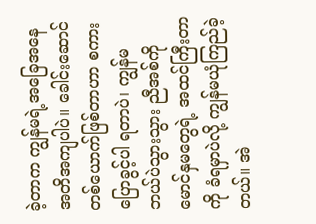ခဲ့တာက ကျွန်မရဲ့အခြေအနေ အတိအကျပါပဲ။ ခေါင်းဆောင်တစ်ယောက်ဖြစ်တာဟာ စကားပြောခွင့်ပါ ရတာပဲ၊ ကျွန်မ ဘယ်ပဲသွားသွား ညီအစ်ကိုမောင်နှမတွေရဲ့ အထင်ကြီးတာကို ခံရမှာပဲလို့ ကျွန်မယုံကြည်ခဲ့တယ်။ အဲ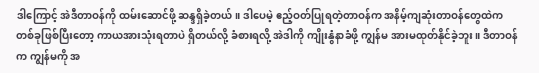ဒါကြောင့် အဲဒီတာဝန်ကို ထမ်းဆောင်ဖို့ ဆန္ဒရှိခဲ့တယ်။ ဒါပေမဲ့ ဧည့်ဝတ်ပြုရတဲ့တာဝန်က အနိမ့်ကျဆုံးတာဝန်တွေထဲက တစ်ခုဖြစ်ပြီးတော့ ကာယအားသုံးရတာပဲ ရှိတယ်လို့ ခံစားရလို့ အဲဒါကို ကျိုးနွံနာခံဖို့ ကျွန်မ အားမထုတ်နိုင်ခဲ့ဘူး။ ဒီတာဝန်က ကျွန်မကို အ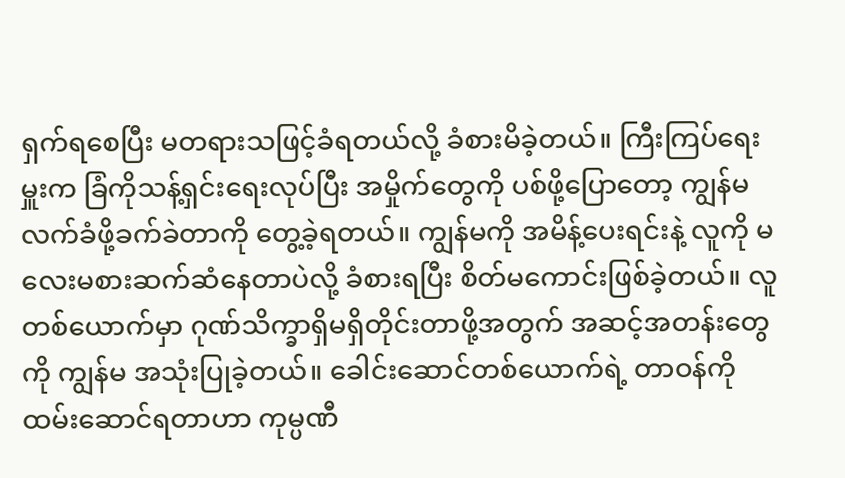ရှက်ရစေပြီး မတရားသဖြင့်ခံရတယ်လို့ ခံစားမိခဲ့တယ်။ ကြီးကြပ်ရေးမှူးက ခြံကိုသန့်ရှင်းရေးလုပ်ပြီး အမှိုက်တွေကို ပစ်ဖို့ပြောတော့ ကျွန်မ လက်ခံဖို့ခက်ခဲတာကို တွေ့ခဲ့ရတယ်။ ကျွန်မကို အမိန့်ပေးရင်းနဲ့ လူကို မလေးမစားဆက်ဆံနေတာပဲလို့ ခံစားရပြီး စိတ်မကောင်းဖြစ်ခဲ့တယ်။ လူတစ်ယောက်မှာ ဂုဏ်သိက္ခာရှိမရှိတိုင်းတာဖို့အတွက် အဆင့်အတန်းတွေကို ကျွန်မ အသုံးပြုခဲ့တယ်။ ခေါင်းဆောင်တစ်ယောက်ရဲ့ တာဝန်ကိုထမ်းဆောင်ရတာဟာ ကုမ္ပဏီ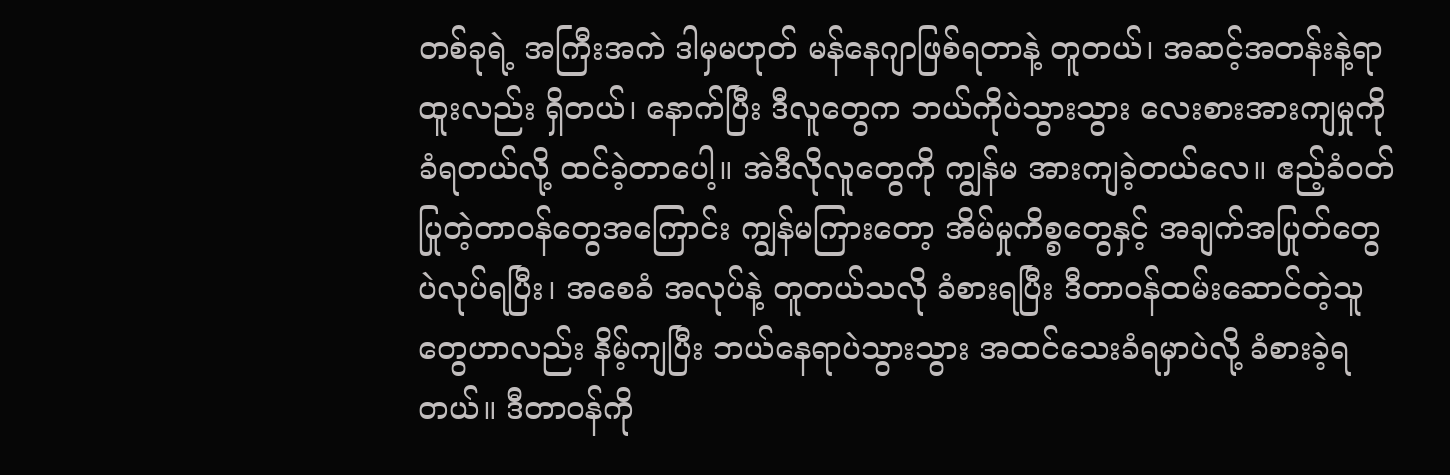တစ်ခုရဲ့ အကြီးအကဲ ဒါမှမဟုတ် မန်နေဂျာဖြစ်ရတာနဲ့ တူတယ်၊ အဆင့်အတန်းနဲ့ရာထူးလည်း ရှိတယ်၊ နောက်ပြီး ဒီလူတွေက ဘယ်ကိုပဲသွားသွား လေးစားအားကျမှုကိုခံရတယ်လို့ ထင်ခဲ့တာပေါ့။ အဲဒီလိုလူတွေကို ကျွန်မ အားကျခဲ့တယ်လေ။ ဧည့်ခံဝတ်ပြုတဲ့တာဝန်တွေအကြောင်း ကျွန်မကြားတော့ အိမ်မှုကိစ္စတွေနှင့် အချက်အပြုတ်တွေပဲလုပ်ရပြီး၊ အစေခံ အလုပ်နဲ့ တူတယ်သလို ခံစားရပြီး ဒီတာဝန်ထမ်းဆောင်တဲ့သူတွေဟာလည်း နိမ့်ကျပြီး ဘယ်နေရာပဲသွားသွား အထင်သေးခံရမှာပဲလို့ ခံစားခဲ့ရတယ်။ ဒီတာဝန်ကို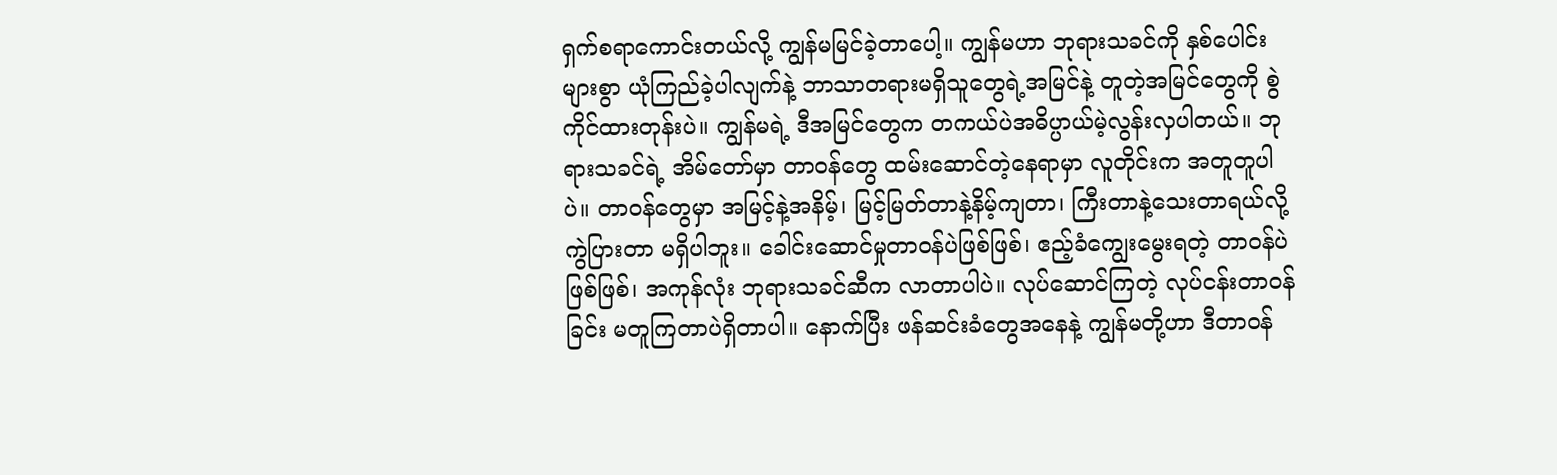ရှက်စရာကောင်းတယ်လို့ ကျွန်မမြင်ခဲ့တာပေါ့။ ကျွန်မဟာ ဘုရားသခင်ကို နှစ်ပေါင်းများစွာ ယုံကြည်ခဲ့ပါလျက်နဲ့ ဘာသာတရားမရှိသူတွေရဲ့အမြင်နဲ့ တူတဲ့အမြင်တွေကို စွဲကိုင်ထားတုန်းပဲ။ ကျွန်မရဲ့ ဒီအမြင်တွေက တကယ်ပဲအဓိပ္ပာယ်မဲ့လွန်းလှပါတယ်။ ဘုရားသခင်ရဲ့ အိမ်တော်မှာ တာဝန်တွေ ထမ်းဆောင်တဲ့နေရာမှာ လူတိုင်းက အတူတူပါပဲ။ တာဝန်တွေမှာ အမြင့်နဲ့အနိမ့်၊ မြင့်မြတ်တာနဲ့နိမ့်ကျတာ၊ ကြီးတာနဲ့သေးတာရယ်လို့ ကွဲပြားတာ မရှိပါဘူး။ ခေါင်းဆောင်မှုတာဝန်ပဲဖြစ်ဖြစ်၊ ဧည့်ခံကျွေးမွေးရတဲ့ တာဝန်ပဲဖြစ်ဖြစ်၊ အကုန်လုံး ဘုရားသခင်ဆီက လာတာပါပဲ။ လုပ်ဆောင်ကြတဲ့ လုပ်ငန်းတာဝန်ခြင်း မတူကြတာပဲရှိတာပါ။ နောက်ပြီး ဖန်ဆင်းခံတွေအနေနဲ့ ကျွန်မတို့ဟာ ဒီတာဝန်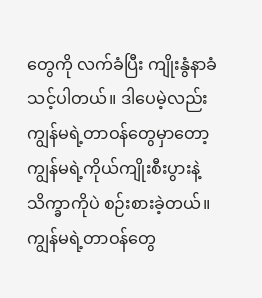တွေကို လက်ခံပြီး ကျိုးနွံနာခံသင့်ပါတယ်။ ဒါပေမဲ့လည်း ကျွန်မရဲ့တာဝန်တွေမှာတော့ ကျွန်မရဲ့ကိုယ်ကျိုးစီးပွားနဲ့ သိက္ခာကိုပဲ စဉ်းစားခဲ့တယ်။ ကျွန်မရဲ့တာဝန်တွေ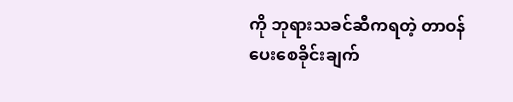ကို ဘုရားသခင်ဆီကရတဲ့ တာဝန်ပေးစေခိုင်းချက်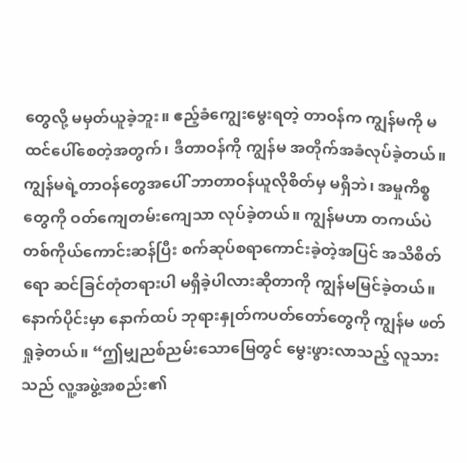တွေလို့ မမှတ်ယူခဲ့ဘူး။ ဧည့်ခံကျွေးမွေးရတဲ့ တာဝန်က ကျွန်မကို မထင်ပေါ်စေတဲ့အတွက်၊ ဒီတာဝန်ကို ကျွန်မ အတိုက်အခံလုပ်ခဲ့တယ်။ ကျွန်မရဲ့တာဝန်တွေအပေါ် ဘာတာဝန်ယူလိုစိတ်မှ မရှိဘဲ၊ အမှုကိစ္စတွေကို ဝတ်ကျေတမ်းကျေသာ လုပ်ခဲ့တယ်။ ကျွန်မဟာ တကယ်ပဲ တစ်ကိုယ်ကောင်းဆန်ပြီး စက်ဆုပ်စရာကောင်းခဲ့တဲ့အပြင် အသိစိတ်ရော ဆင်ခြင်တုံတရားပါ မရှိခဲ့ပါလားဆိုတာကို ကျွန်မမြင်ခဲ့တယ်။
နောက်ပိုင်းမှာ နောက်ထပ် ဘုရားနှုတ်ကပတ်တော်တွေကို ကျွန်မ ဖတ်ရှုခဲ့တယ်။ “ဤမျှညစ်ညမ်းသောမြေတွင် မွေးဖွားလာသည့် လူသားသည် လူ့အဖွဲ့အစည်း၏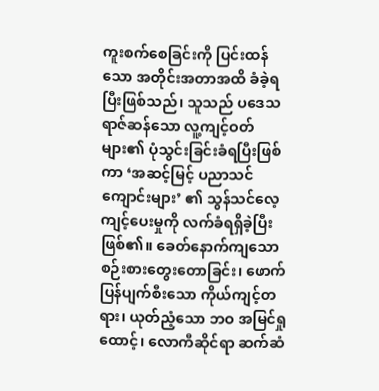ကူးစက်စေခြင်းကို ပြင်းထန်သော အတိုင်းအတာအထိ ခံခဲ့ရပြီးဖြစ်သည်၊ သူသည် ပဒေသရာဇ်ဆန်သော လူ့ကျင့်ဝတ်များ၏ ပုံသွင်းခြင်းခံရပြီးဖြစ်ကာ ‘အဆင့်မြင့် ပညာသင်ကျောင်းများ’ ၏ သွန်သင်လေ့ကျင့်ပေးမှုကို လက်ခံရရှိခဲ့ပြီးဖြစ်၏။ ခေတ်နောက်ကျသော စဉ်းစားတွေးတောခြင်း၊ ဖောက်ပြန်ပျက်စီးသော ကိုယ်ကျင့်တရား၊ ယုတ်ညံ့သော ဘဝ အမြင်ရှုထောင့်၊ လောကီဆိုင်ရာ ဆက်ဆံ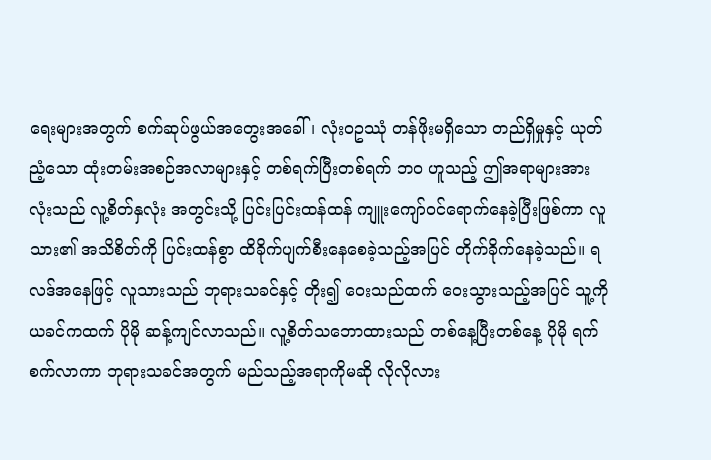ရေးများအတွက် စက်ဆုပ်ဖွယ်အတွေးအခေါ်၊ လုံးဝဥဿုံ တန်ဖိုးမရှိသော တည်ရှိမှုနှင့် ယုတ်ညံ့သော ထုံးတမ်းအစဉ်အလာများနှင့် တစ်ရက်ပြီးတစ်ရက် ဘဝ ဟူသည့် ဤအရာများအားလုံးသည် လူ့စိတ်နှလုံး အတွင်းသို့ ပြင်းပြင်းထန်ထန် ကျူးကျော်ဝင်ရောက်နေခဲ့ပြီးဖြစ်ကာ လူသား၏ အသိစိတ်ကို ပြင်းထန်စွာ ထိခိုက်ပျက်စီးနေစေခဲ့သည့်အပြင် တိုက်ခိုက်နေခဲ့သည်။ ရလဒ်အနေဖြင့် လူသားသည် ဘုရားသခင်နှင့် တိုး၍ ဝေးသည်ထက် ဝေးသွားသည့်အပြင် သူ့ကို ယခင်ကထက် ပိုမို ဆန့်ကျင်လာသည်။ လူ့စိတ်သဘောထားသည် တစ်နေ့ပြီးတစ်နေ့ ပိုမို ရက်စက်လာကာ ဘုရားသခင်အတွက် မည်သည့်အရာကိုမဆို လိုလိုလား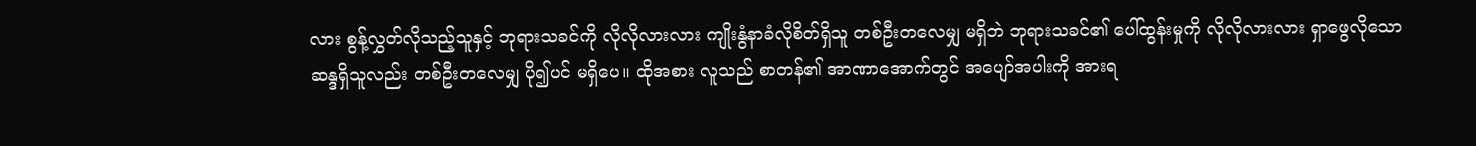လား စွန့်လွှတ်လိုသည့်သူနှင့် ဘုရားသခင်ကို လိုလိုလားလား ကျိုးနွံနာခံလိုစိတ်ရှိသူ တစ်ဦးတလေမျှ မရှိဘဲ ဘုရားသခင်၏ ပေါ်ထွန်းမှုကို လိုလိုလားလား ရှာဖွေလိုသော ဆန္ဒရှိသူလည်း တစ်ဦးတလေမျှ ပို၍ပင် မရှိပေ။ ထိုအစား လူသည် စာတန်၏ အာဏာအောက်တွင် အပျော်အပါးကို အားရ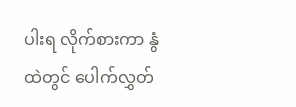ပါးရ လိုက်စားကာ နွံထဲတွင် ပေါက်လွှတ်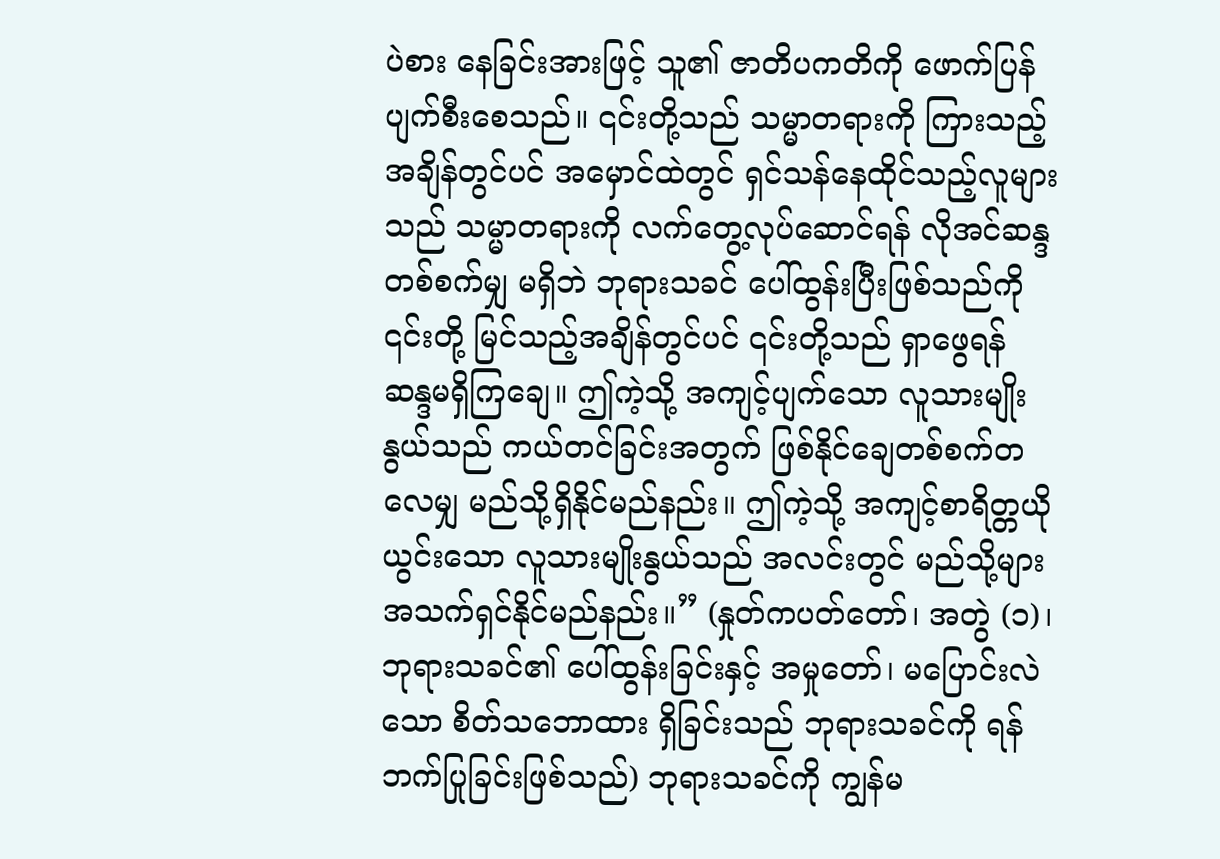ပဲစား နေခြင်းအားဖြင့် သူ၏ ဇာတိပကတိကို ဖောက်ပြန်ပျက်စီးစေသည်။ ၎င်းတို့သည် သမ္မာတရားကို ကြားသည့်အချိန်တွင်ပင် အမှောင်ထဲတွင် ရှင်သန်နေထိုင်သည့်လူများသည် သမ္မာတရားကို လက်တွေ့လုပ်ဆောင်ရန် လိုအင်ဆန္ဒတစ်စက်မျှ မရှိဘဲ ဘုရားသခင် ပေါ်ထွန်းပြီးဖြစ်သည်ကို ၎င်းတို့ မြင်သည့်အချိန်တွင်ပင် ၎င်းတို့သည် ရှာဖွေရန် ဆန္ဒမရှိကြချေ။ ဤကဲ့သို့ အကျင့်ပျက်သော လူသားမျိုးနွယ်သည် ကယ်တင်ခြင်းအတွက် ဖြစ်နိုင်ချေတစ်စက်တလေမျှ မည်သို့ရှိနိုင်မည်နည်း။ ဤကဲ့သို့ အကျင့်စာရိတ္တယိုယွင်းသော လူသားမျိုးနွယ်သည် အလင်းတွင် မည်သို့များ အသက်ရှင်နိုင်မည်နည်း။” (နှုတ်ကပတ်တော်၊ အတွဲ (၁)၊ ဘုရားသခင်၏ ပေါ်ထွန်းခြင်းနှင့် အမှုတော်၊ မပြောင်းလဲသော စိတ်သဘောထား ရှိခြင်းသည် ဘုရားသခင်ကို ရန်ဘက်ပြုခြင်းဖြစ်သည်) ဘုရားသခင်ကို ကျွန်မ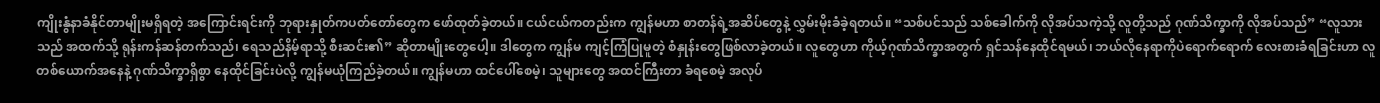ကျိုးနွံနာခံနိုင်တာမျိုးမရှိရတဲ့ အကြောင်းရင်းကို ဘုရားနှုတ်ကပတ်တော်တွေက ဖော်ထုတ်ခဲ့တယ်။ ငယ်ငယ်ကတည်းက ကျွန်မဟာ စာတန်ရဲ့အဆိပ်တွေနဲ့ လွှမ်းမိုးခံခဲ့ရတယ်။ “သစ်ပင်သည် သစ်ခေါက်ကို လိုအပ်သကဲ့သို့ လူတို့သည် ဂုဏ်သိက္ခာကို လိုအပ်သည်” “လူသားသည် အထက်သို့ ရုန်းကန်ဆန်တက်သည်၊ ရေသည်နိမ့်ရာသို့ စီးဆင်း၏” ဆိုတာမျိုးတွေပေါ့။ ဒါတွေက ကျွန်မ ကျင့်ကြံပြုမူတဲ့ စံနှုန်းတွေဖြစ်လာခဲ့တယ်။ လူတွေဟာ ကိုယ့်ဂုဏ်သိက္ခာအတွက် ရှင်သန်နေထိုင်ရမယ်၊ ဘယ်လိုနေရာကိုပဲရောက်ရောက် လေးစားခံရခြင်းဟာ လူတစ်ယောက်အနေနဲ့ ဂုဏ်သိက္ခာရှိစွာ နေထိုင်ခြင်းပဲလို့ ကျွန်မယုံကြည်ခဲ့တယ်။ ကျွန်မဟာ ထင်ပေါ်စေမဲ့၊ သူများတွေ အထင်ကြီးတာ ခံရစေမဲ့ အလုပ်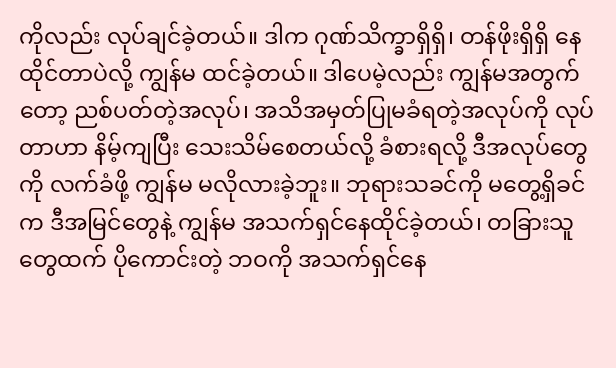ကိုလည်း လုပ်ချင်ခဲ့တယ်။ ဒါက ဂုဏ်သိက္ခာရှိရှိ၊ တန်ဖိုးရှိရှိ နေထိုင်တာပဲလို့ ကျွန်မ ထင်ခဲ့တယ်။ ဒါပေမဲ့လည်း ကျွန်မအတွက်တော့ ညစ်ပတ်တဲ့အလုပ်၊ အသိအမှတ်ပြုမခံရတဲ့အလုပ်ကို လုပ်တာဟာ နိမ့်ကျပြီး သေးသိမ်စေတယ်လို့ ခံစားရလို့ ဒီအလုပ်တွေကို လက်ခံဖို့ ကျွန်မ မလိုလားခဲ့ဘူး။ ဘုရားသခင်ကို မတွေ့ရှိခင်က ဒီအမြင်တွေနဲ့ ကျွန်မ အသက်ရှင်နေထိုင်ခဲ့တယ်၊ တခြားသူတွေထက် ပိုကောင်းတဲ့ ဘဝကို အသက်ရှင်နေ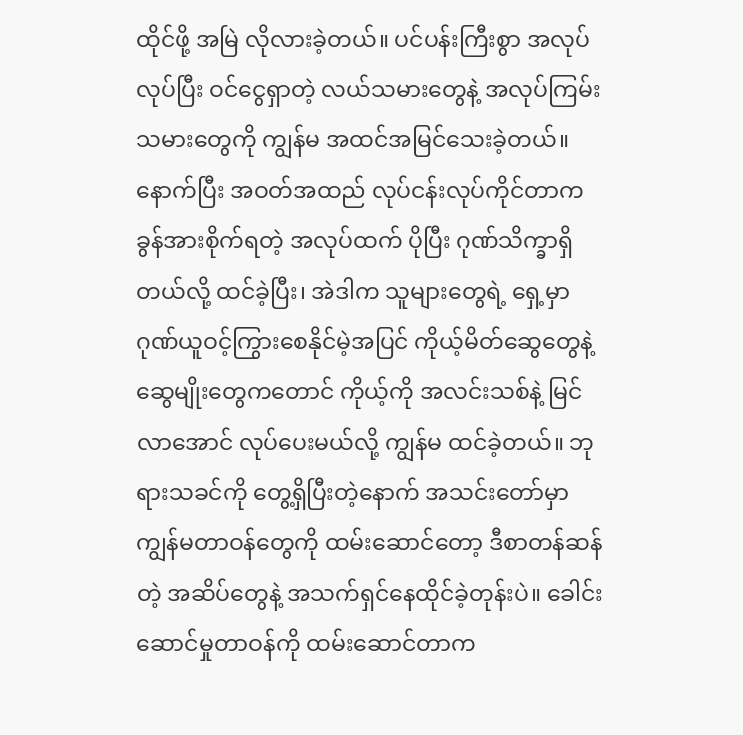ထိုင်ဖို့ အမြဲ လိုလားခဲ့တယ်။ ပင်ပန်းကြီးစွာ အလုပ်လုပ်ပြီး ဝင်ငွေရှာတဲ့ လယ်သမားတွေနဲ့ အလုပ်ကြမ်းသမားတွေကို ကျွန်မ အထင်အမြင်သေးခဲ့တယ်။ နောက်ပြီး အဝတ်အထည် လုပ်ငန်းလုပ်ကိုင်တာက ခွန်အားစိုက်ရတဲ့ အလုပ်ထက် ပိုပြီး ဂုဏ်သိက္ခာရှိတယ်လို့ ထင်ခဲ့ပြီး၊ အဲဒါက သူများတွေရဲ့ ရှေ့မှာ ဂုဏ်ယူဝင့်ကြွားစေနိုင်မဲ့အပြင် ကိုယ့်မိတ်ဆွေတွေနဲ့ ဆွေမျိုးတွေကတောင် ကိုယ့်ကို အလင်းသစ်နဲ့ မြင်လာအောင် လုပ်ပေးမယ်လို့ ကျွန်မ ထင်ခဲ့တယ်။ ဘုရားသခင်ကို တွေ့ရှိပြီးတဲ့နောက် အသင်းတော်မှာ ကျွန်မတာဝန်တွေကို ထမ်းဆောင်တော့ ဒီစာတန်ဆန်တဲ့ အဆိပ်တွေနဲ့ အသက်ရှင်နေထိုင်ခဲ့တုန်းပဲ။ ခေါင်းဆောင်မှုတာဝန်ကို ထမ်းဆောင်တာက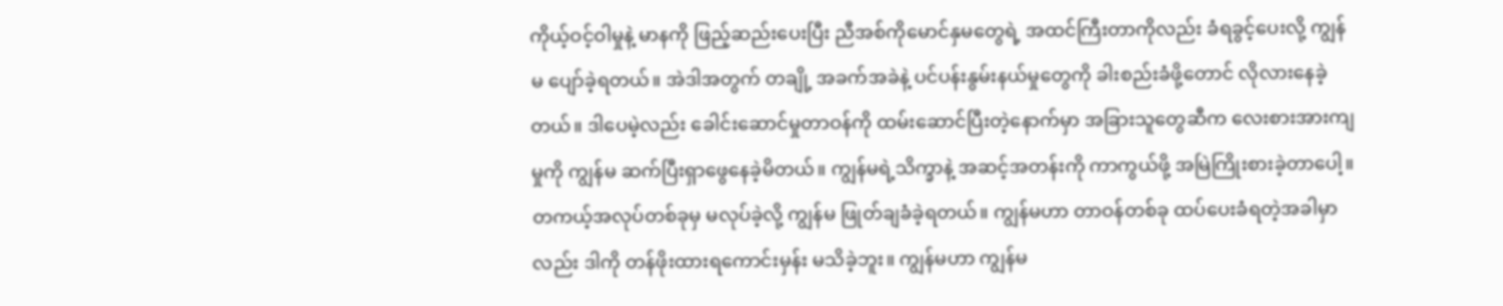ကိုယ့်ဝင့်ဝါမှုနဲ့ မာနကို ဖြည့်ဆည်းပေးပြီး ညီအစ်ကိုမောင်နှမတွေရဲ့ အထင်ကြီးတာကိုလည်း ခံရခွင့်ပေးလို့ ကျွန်မ ပျော်ခဲ့ရတယ်။ အဲဒါအတွက် တချို့ အခက်အခဲနဲ့ ပင်ပန်းနွမ်းနယ်မှုတွေကို ခါးစည်းခံဖို့တောင် လိုလားနေခဲ့တယ်။ ဒါပေမဲ့လည်း ခေါင်းဆောင်မှုတာဝန်ကို ထမ်းဆောင်ပြီးတဲ့နောက်မှာ အခြားသူတွေဆီက လေးစားအားကျမှုကို ကျွန်မ ဆက်ပြီးရှာဖွေနေခဲ့မိတယ်။ ကျွန်မရဲ့သိက္ခာနဲ့ အဆင့်အတန်းကို ကာကွယ်ဖို့ အမြဲကြိုးစားခဲ့တာပေါ့။ တကယ့်အလုပ်တစ်ခုမှ မလုပ်ခဲ့လို့ ကျွန်မ ဖြုတ်ချခံခဲ့ရတယ်။ ကျွန်မဟာ တာဝန်တစ်ခု ထပ်ပေးခံရတဲ့အခါမှာလည်း ဒါကို တန်ဖိုးထားရကောင်းမှန်း မသိခဲ့ဘူး။ ကျွန်မဟာ ကျွန်မ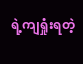ရဲ့ကျရှုံးရတဲ့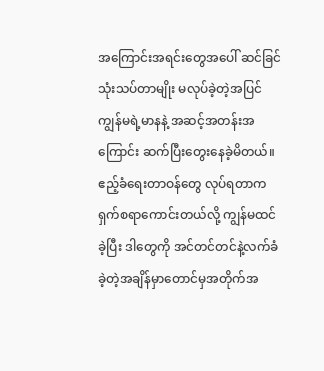အကြောင်းအရင်းတွေအပေါ် ဆင်ခြင်သုံးသပ်တာမျိုး မလုပ်ခဲ့တဲ့အပြင် ကျွန်မရဲ့မာနနဲ့ အဆင့်အတန်းအကြောင်း ဆက်ပြီးတွေးနေခဲ့မိတယ်။ ဧည့်ခံရေးတာဝန်တွေ လုပ်ရတာက ရှက်စရာကောင်းတယ်လို့ ကျွန်မထင်ခဲ့ပြီး ဒါတွေကို အင်တင်တင်နဲ့လက်ခံခဲ့တဲ့အချိန်မှာတောင်မှအတိုက်အ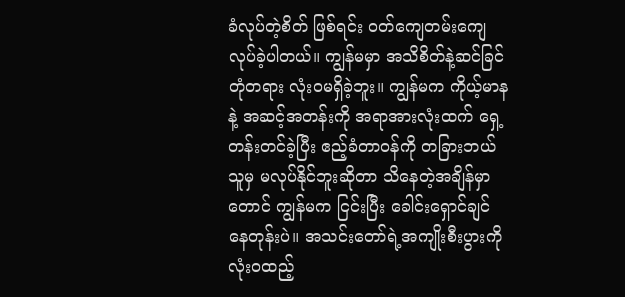ခံလုပ်တဲ့စိတ် ဖြစ်ရင်း ဝတ်ကျေတမ်းကျေလုပ်ခဲ့ပါတယ်။ ကျွန်မမှာ အသိစိတ်နဲ့ဆင်ခြင်တုံတရား လုံးဝမရှိခဲ့ဘူး။ ကျွန်မက ကိုယ့်မာနနဲ့ အဆင့်အတန်းကို အရာအားလုံးထက် ရှေ့တန်းတင်ခဲ့ပြီး ဧည့်ခံတာဝန်ကို တခြားဘယ်သူမှ မလုပ်နိုင်ဘူးဆိုတာ သိနေတဲ့အချိန်မှာတောင် ကျွန်မက ငြင်းပြီး ခေါင်းရှောင်ချင်နေတုန်းပဲ။ အသင်းတော်ရဲ့အကျိုးစီးပွားကို လုံးဝထည့်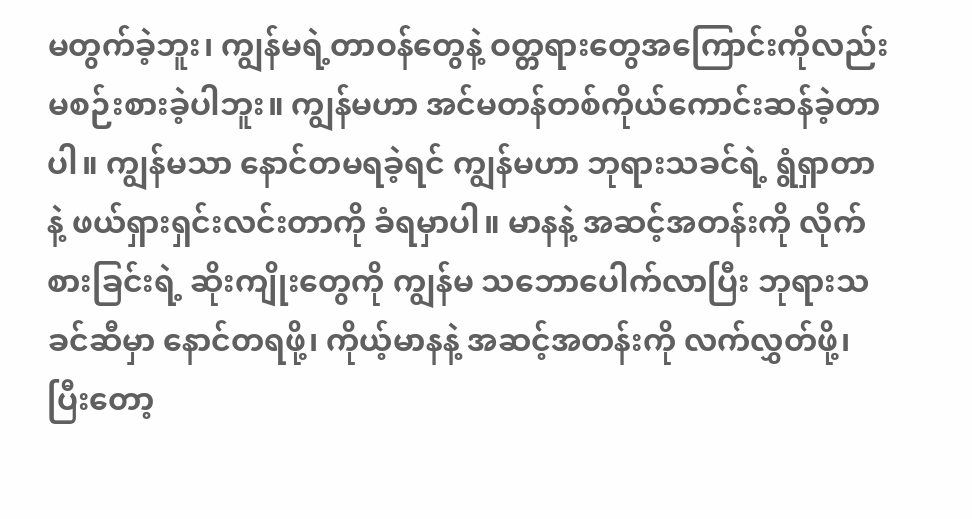မတွက်ခဲ့ဘူး၊ ကျွန်မရဲ့တာဝန်တွေနဲ့ ဝတ္တရားတွေအကြောင်းကိုလည်း မစဉ်းစားခဲ့ပါဘူး။ ကျွန်မဟာ အင်မတန်တစ်ကိုယ်ကောင်းဆန်ခဲ့တာပါ။ ကျွန်မသာ နောင်တမရခဲ့ရင် ကျွန်မဟာ ဘုရားသခင်ရဲ့ ရွံရှာတာနဲ့ ဖယ်ရှားရှင်းလင်းတာကို ခံရမှာပါ။ မာနနဲ့ အဆင့်အတန်းကို လိုက်စားခြင်းရဲ့ ဆိုးကျိုးတွေကို ကျွန်မ သဘောပေါက်လာပြီး ဘုရားသခင်ဆီမှာ နောင်တရဖို့၊ ကိုယ့်မာနနဲ့ အဆင့်အတန်းကို လက်လွှတ်ဖို့၊ ပြီးတော့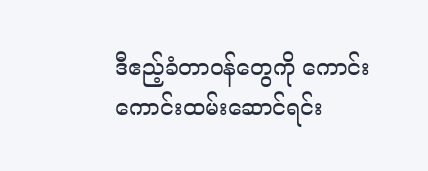ဒီဧည့်ခံတာဝန်တွေကို ကောင်းကောင်းထမ်းဆောင်ရင်း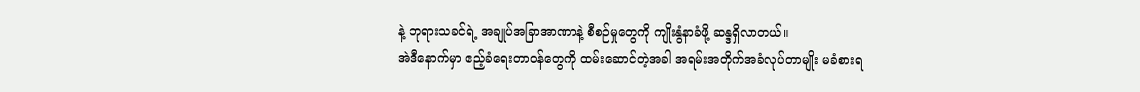နဲ့ ဘုရားသခင်ရဲ့ အချုပ်အခြာအာဏာနဲ့ စီစဉ်မှုတွေကို ကျိုးနွံနာခံဖို့ ဆန္ဒရှိလာတယ်။
အဲဒီနောက်မှာ ဧည့်ခံရေးတာဝန်တွေကို ထမ်းဆောင်တဲ့အခါ အရမ်းအတိုက်အခံလုပ်တာမျိုး မခံစားရ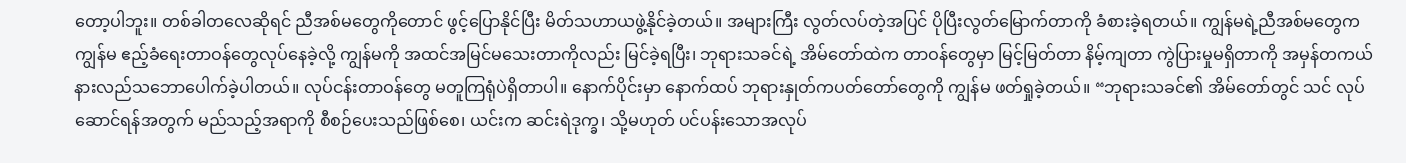တော့ပါဘူး။ တစ်ခါတလေဆိုရင် ညီအစ်မတွေကိုတောင် ဖွင့်ပြောနိုင်ပြီး မိတ်သဟာယဖွဲ့နိုင်ခဲ့တယ်။ အများကြီး လွတ်လပ်တဲ့အပြင် ပိုပြီးလွတ်မြောက်တာကို ခံစားခဲ့ရတယ်။ ကျွန်မရဲ့ညီအစ်မတွေက ကျွန်မ ဧည့်ခံရေးတာဝန်တွေလုပ်နေခဲ့လို့ ကျွန်မကို အထင်အမြင်မသေးတာကိုလည်း မြင်ခဲ့ရပြီး၊ ဘုရားသခင်ရဲ့ အိမ်တော်ထဲက တာဝန်တွေမှာ မြင့်မြတ်တာ နိမ့်ကျတာ ကွဲပြားမှုမရှိတာကို အမှန်တကယ်နားလည်သဘောပေါက်ခဲ့ပါတယ်။ လုပ်ငန်းတာဝန်တွေ မတူကြရုံပဲရှိတာပါ။ နောက်ပိုင်းမှာ နောက်ထပ် ဘုရားနှုတ်ကပတ်တော်တွေကို ကျွန်မ ဖတ်ရှုခဲ့တယ်။ “ဘုရားသခင်၏ အိမ်တော်တွင် သင် လုပ်ဆောင်ရန်အတွက် မည်သည့်အရာကို စီစဉ်ပေးသည်ဖြစ်စေ၊ ယင်းက ဆင်းရဲဒုက္ခ၊ သို့မဟုတ် ပင်ပန်းသောအလုပ်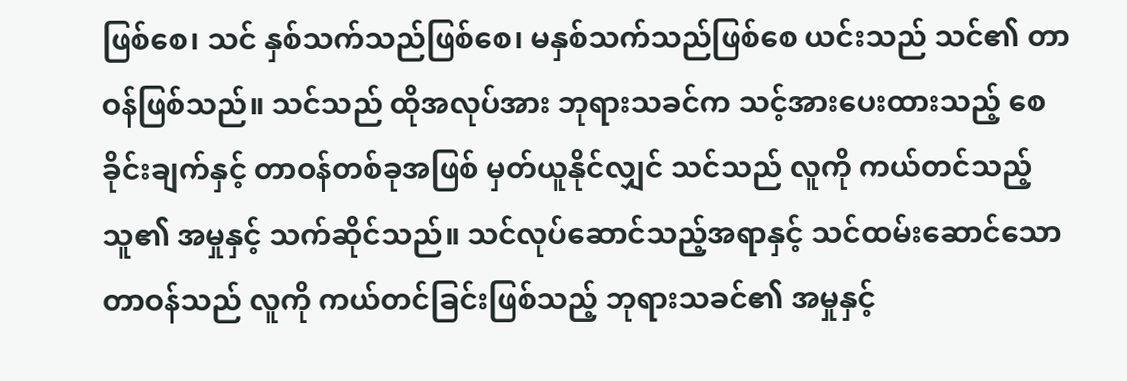ဖြစ်စေ၊ သင် နှစ်သက်သည်ဖြစ်စေ၊ မနှစ်သက်သည်ဖြစ်စေ ယင်းသည် သင်၏ တာဝန်ဖြစ်သည်။ သင်သည် ထိုအလုပ်အား ဘုရားသခင်က သင့်အားပေးထားသည့် စေခိုင်းချက်နှင့် တာဝန်တစ်ခုအဖြစ် မှတ်ယူနိုင်လျှင် သင်သည် လူကို ကယ်တင်သည့် သူ၏ အမှုနှင့် သက်ဆိုင်သည်။ သင်လုပ်ဆောင်သည့်အရာနှင့် သင်ထမ်းဆောင်သော တာဝန်သည် လူကို ကယ်တင်ခြင်းဖြစ်သည့် ဘုရားသခင်၏ အမှုနှင့်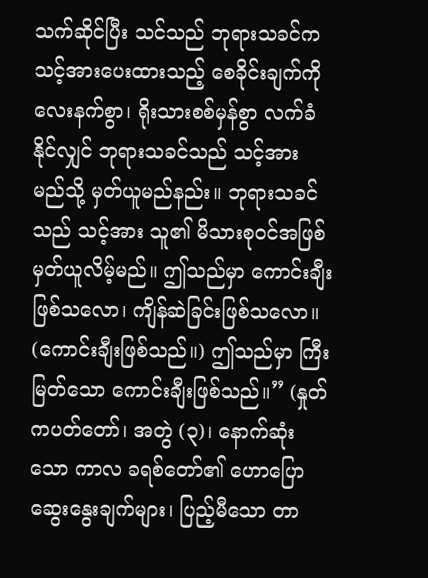သက်ဆိုင်ပြီး သင်သည် ဘုရားသခင်က သင့်အားပေးထားသည့် စေခိုင်းချက်ကို လေးနက်စွာ၊ ရိုးသားစစ်မှန်စွာ လက်ခံနိုင်လျှင် ဘုရားသခင်သည် သင့်အား မည်သို့ မှတ်ယူမည်နည်း။ ဘုရားသခင်သည် သင့်အား သူ၏ မိသားစုဝင်အဖြစ် မှတ်ယူလိမ့်မည်။ ဤသည်မှာ ကောင်းချီးဖြစ်သလော၊ ကျိန်ဆဲခြင်းဖြစ်သလော။ (ကောင်းချီးဖြစ်သည်။) ဤသည်မှာ ကြီးမြတ်သော ကောင်းချီးဖြစ်သည်။” (နှုတ်ကပတ်တော်၊ အတွဲ (၃)၊ နောက်ဆုံးသော ကာလ ခရစ်တော်၏ ဟောပြောဆွေးနွေးချက်များ၊ ပြည့်မီသော တာ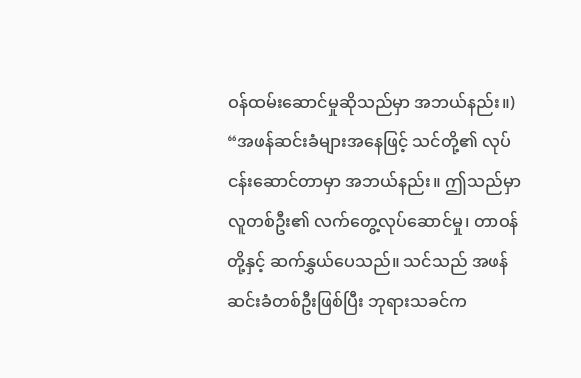ဝန်ထမ်းဆောင်မှုဆိုသည်မှာ အဘယ်နည်း။) “အဖန်ဆင်းခံများအနေဖြင့် သင်တို့၏ လုပ်ငန်းဆောင်တာမှာ အဘယ်နည်း။ ဤသည်မှာ လူတစ်ဦး၏ လက်တွေ့လုပ်ဆောင်မှု၊ တာဝန်တို့နှင့် ဆက်နွှယ်ပေသည်။ သင်သည် အဖန်ဆင်းခံတစ်ဦးဖြစ်ပြီး ဘုရားသခင်က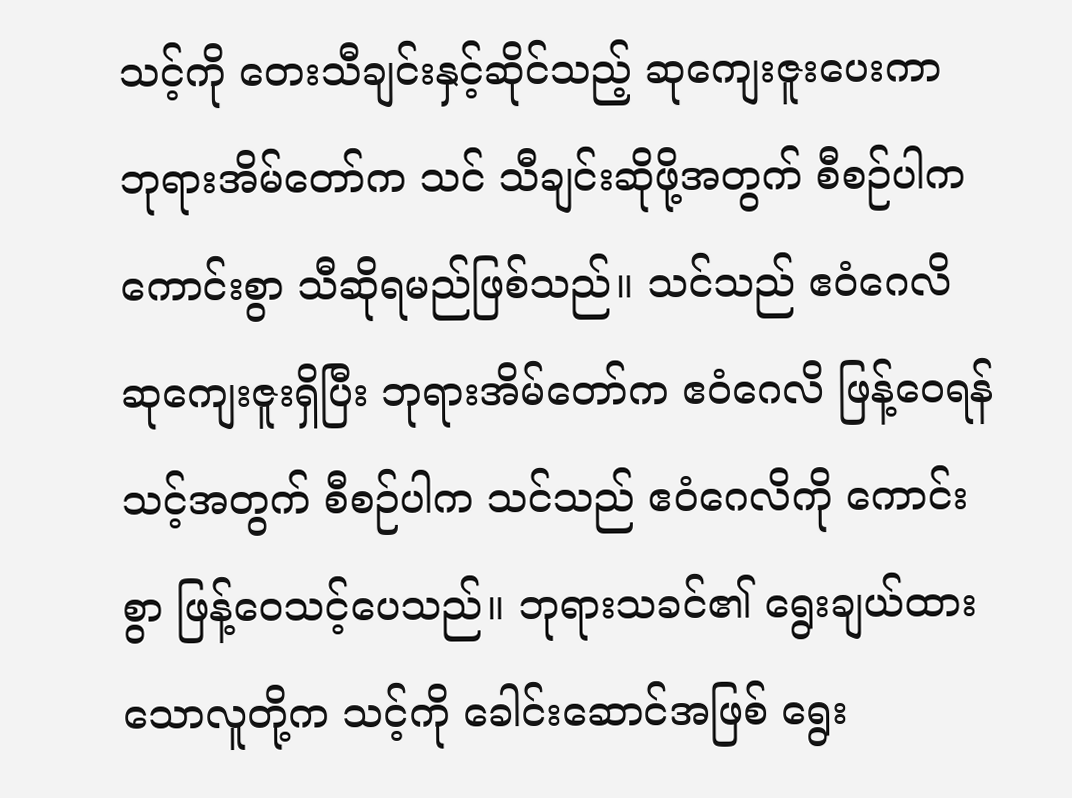သင့်ကို တေးသီချင်းနှင့်ဆိုင်သည့် ဆုကျေးဇူးပေးကာ ဘုရားအိမ်တော်က သင် သီချင်းဆိုဖို့အတွက် စီစဉ်ပါက ကောင်းစွာ သီဆိုရမည်ဖြစ်သည်။ သင်သည် ဧဝံဂေလိ ဆုကျေးဇူးရှိပြီး ဘုရားအိမ်တော်က ဧဝံဂေလိ ဖြန့်ဝေရန် သင့်အတွက် စီစဉ်ပါက သင်သည် ဧဝံဂေလိကို ကောင်းစွာ ဖြန့်ဝေသင့်ပေသည်။ ဘုရားသခင်၏ ရွေးချယ်ထားသောလူတို့က သင့်ကို ခေါင်းဆောင်အဖြစ် ရွေး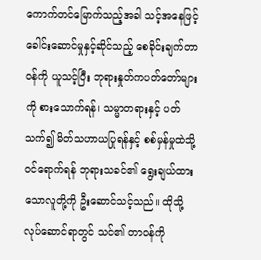ကောက်တင်မြောက်သည့်အခါ သင့်အနေဖြင့် ခေါင်းဆောင်မှုနှင့်ဆိုင်သည့် စေခိုင်းချက်တာဝန်ကို ယူသင့်ပြီး ဘုရားနှုတ်ကပတ်တော်များကို စားသောက်ရန်၊ သမ္မာတရားနှင့် ပတ်သက်၍ မိတ်သဟာယပြုရန်နှင့် စစ်မှန်မှုထဲသို့ ဝင်ရောက်ရန် ဘုရားသခင်၏ ရွေးချယ်ထားသောလူတို့ကို ဦးဆောင်သင့်သည်။ ထိုသို့လုပ်ဆောင်ရာတွင် သင်၏ တာဝန်ကို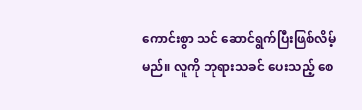ကောင်းစွာ သင် ဆောင်ရွက်ပြီးဖြစ်လိမ့်မည်။ လူကို ဘုရားသခင် ပေးသည့် စေ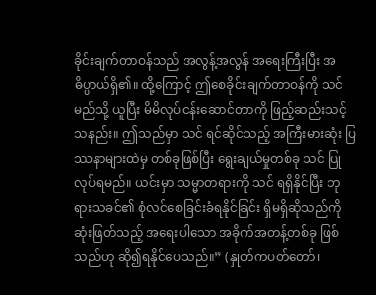ခိုင်းချက်တာဝန်သည် အလွန့်အလွန် အရေးကြီးပြီး အဓိပ္ပာယ်ရှိ၏။ ထို့ကြောင့် ဤစေခိုင်းချက်တာဝန်ကို သင် မည်သို့ ယူပြီး မိမိလုပ်ငန်းဆောင်တာကို ဖြည့်ဆည်းသင့်သနည်း။ ဤသည်မှာ သင် ရင်ဆိုင်သည့် အကြီးမားဆုံး ပြဿနာများထဲမှ တစ်ခုဖြစ်ပြီး ရွေးချယ်မှုတစ်ခု သင် ပြုလုပ်ရမည်။ ယင်းမှာ သမ္မာတရားကို သင် ရရှိနိုင်ပြီး ဘုရားသခင်၏ စုံလင်စေခြင်းခံရနိုင်ခြင်း ရှိမရှိဆိုသည်ကို ဆုံးဖြတ်သည့် အရေးပါသော အခိုက်အတန့်တစ်ခု ဖြစ်သည်ဟု ဆို၍ရနိုင်ပေသည်။” (နှုတ်ကပတ်တော်၊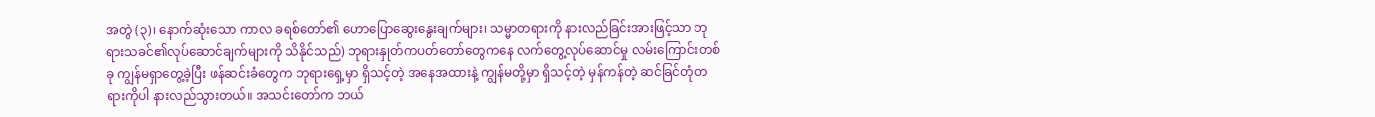အတွဲ (၃)၊ နောက်ဆုံးသော ကာလ ခရစ်တော်၏ ဟောပြောဆွေးနွေးချက်များ၊ သမ္မာတရားကို နားလည်ခြင်းအားဖြင့်သာ ဘုရားသခင်၏လုပ်ဆောင်ချက်များကို သိနိုင်သည်) ဘုရားနှုတ်ကပတ်တော်တွေကနေ လက်တွေ့လုပ်ဆောင်မှု လမ်းကြောင်းတစ်ခု ကျွန်မရှာတွေ့ခဲ့ပြီး ဖန်ဆင်းခံတွေက ဘုရားရှေ့မှာ ရှိသင့်တဲ့ အနေအထားနဲ့ ကျွန်မတို့မှာ ရှိသင့်တဲ့ မှန်ကန်တဲ့ ဆင်ခြင်တုံတရားကိုပါ နားလည်သွားတယ်။ အသင်းတော်က ဘယ်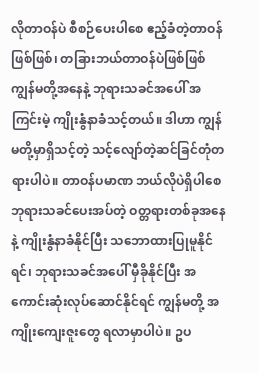လိုတာဝန်ပဲ စီစဉ်ပေးပါစေ ဧည့်ခံတဲ့တာဝန်ဖြစ်ဖြစ်၊ တခြားဘယ်တာဝန်ပဲဖြစ်ဖြစ် ကျွန်မတို့အနေနဲ့ ဘုရားသခင်အပေါ် အကြင်းမဲ့ ကျိုးနွံနာခံသင့်တယ်။ ဒါဟာ ကျွန်မတို့မှာရှိသင့်တဲ့ သင့်လျော်တဲ့ဆင်ခြင်တုံတရားပါပဲ။ တာဝန်ပမာဏ ဘယ်လိုပဲရှိပါစေ ဘုရားသခင်ပေးအပ်တဲ့ ဝတ္တရားတစ်ခုအနေနဲ့ ကျိုးနွံနာခံနိုင်ပြီး သဘောထားပြုမူနိုင်ရင်၊ ဘုရားသခင်အပေါ် မှီခိုနိုင်ပြီး အကောင်းဆုံးလုပ်ဆောင်နိုင်ရင် ကျွန်မတို့ အကျိုးကျေးဇူးတွေ ရလာမှာပါပဲ။ ဥပ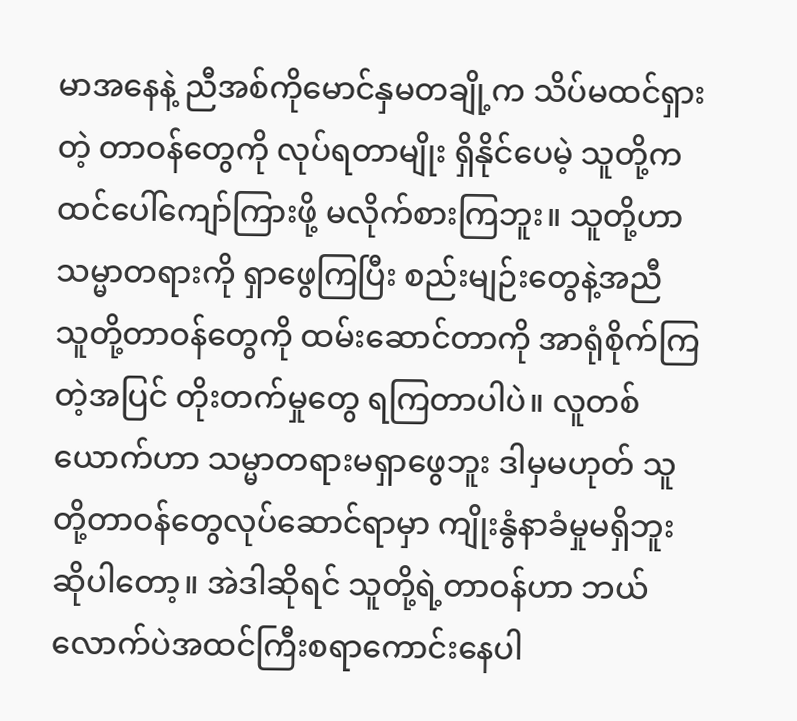မာအနေနဲ့ ညီအစ်ကိုမောင်နှမတချို့က သိပ်မထင်ရှားတဲ့ တာဝန်တွေကို လုပ်ရတာမျိုး ရှိနိုင်ပေမဲ့ သူတို့က ထင်ပေါ်ကျော်ကြားဖို့ မလိုက်စားကြဘူး။ သူတို့ဟာ သမ္မာတရားကို ရှာဖွေကြပြီး စည်းမျဉ်းတွေနဲ့အညီ သူတို့တာဝန်တွေကို ထမ်းဆောင်တာကို အာရုံစိုက်ကြတဲ့အပြင် တိုးတက်မှုတွေ ရကြတာပါပဲ။ လူတစ်ယောက်ဟာ သမ္မာတရားမရှာဖွေဘူး ဒါမှမဟုတ် သူတို့တာဝန်တွေလုပ်ဆောင်ရာမှာ ကျိုးနွံနာခံမှုမရှိဘူးဆိုပါတော့။ အဲဒါဆိုရင် သူတို့ရဲ့တာဝန်ဟာ ဘယ်လောက်ပဲအထင်ကြီးစရာကောင်းနေပါ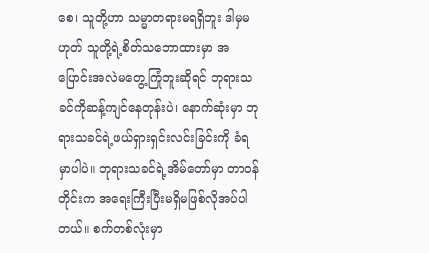စေ၊ သူတို့ဟာ သမ္မာတရားမရရှိဘူး ဒါမှမဟုတ် သူတို့ရဲ့စိတ်သဘောထားမှာ အပြောင်းအလဲမတွေ့ကြုံဘူးဆိုရင် ဘုရားသခင်ကိုဆန့်ကျင်နေတုန်းပဲ၊ နောက်ဆုံးမှာ ဘုရားသခင်ရဲ့ဖယ်ရှားရှင်းလင်းခြင်းကို ခံရမှာပါပဲ။ ဘုရားသခင်ရဲ့အိမ်တော်မှာ တာဝန်တိုင်းက အရေးကြီးပြီးမရှိမဖြစ်လိုအပ်ပါတယ်။ စက်တစ်လုံးမှာ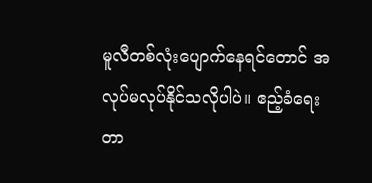မူလီတစ်လုံးပျောက်နေရင်တောင် အလုပ်မလုပ်နိုင်သလိုပါပဲ။ ဧည့်ခံရေးတာ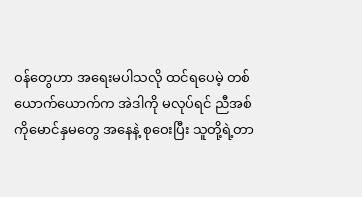ဝန်တွေဟာ အရေးမပါသလို ထင်ရပေမဲ့ တစ်ယောက်ယောက်က အဲဒါကို မလုပ်ရင် ညီအစ်ကိုမောင်နှမတွေ အနေနဲ့ စုဝေးပြီး သူတို့ရဲ့တာ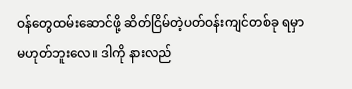ဝန်တွေထမ်းဆောင်ဖို့ ဆိတ်ငြိမ်တဲ့ပတ်ဝန်းကျင်တစ်ခု ရမှာမဟုတ်ဘူးလေ။ ဒါကို နားလည်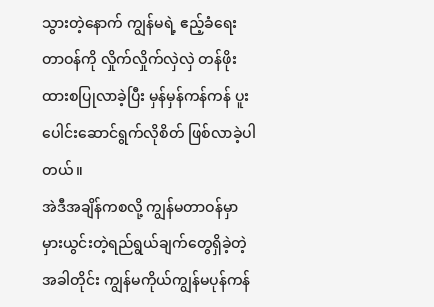သွားတဲ့နောက် ကျွန်မရဲ့ ဧည့်ခံရေးတာဝန်ကို လှိုက်လှိုက်လှဲလှဲ တန်ဖိုးထားစပြုလာခဲ့ပြီး မှန်မှန်ကန်ကန် ပူးပေါင်းဆောင်ရွက်လိုစိတ် ဖြစ်လာခဲ့ပါတယ်။
အဲဒီအချိန်ကစလို့ ကျွန်မတာဝန်မှာ မှားယွင်းတဲ့ရည်ရွယ်ချက်တွေရှိခဲ့တဲ့အခါတိုင်း ကျွန်မကိုယ်ကျွန်မပုန်ကန်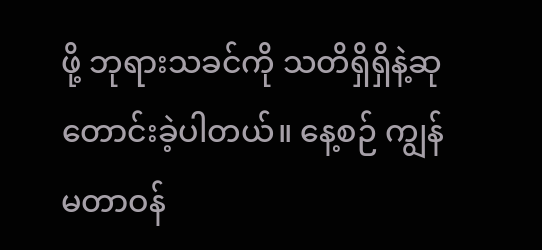ဖို့ ဘုရားသခင်ကို သတိရှိရှိနဲ့ဆုတောင်းခဲ့ပါတယ်။ နေ့စဉ် ကျွန်မတာဝန်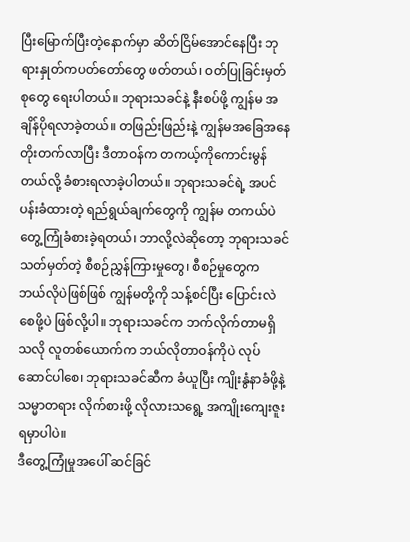ပြီးမြောက်ပြီးတဲ့နောက်မှာ ဆိတ်ငြိမ်အောင်နေပြီး ဘုရားနှုတ်ကပတ်တော်တွေ ဖတ်တယ်၊ ဝတ်ပြုခြင်းမှတ်စုတွေ ရေးပါတယ်။ ဘုရားသခင်နဲ့ နီးစပ်ဖို့ ကျွန်မ အချိန်ပိုရလာခဲ့တယ်။ တဖြည်းဖြည်းနဲ့ ကျွန်မအခြေအနေတိုးတက်လာပြီး ဒီတာဝန်က တကယ့်ကိုကောင်းမွန်တယ်လို့ ခံစားရလာခဲ့ပါတယ်။ ဘုရားသခင်ရဲ့ အပင်ပန်းခံထားတဲ့ ရည်ရွယ်ချက်တွေကို ကျွန်မ တကယ်ပဲ တွေ့ကြုံခံစားခဲ့ရတယ်၊ ဘာလို့လဲဆိုတော့ ဘုရားသခင် သတ်မှတ်တဲ့ စီစဉ်ညွှန်ကြားမှုတွေ၊ စီစဉ်မှုတွေက ဘယ်လိုပဲဖြစ်ဖြစ် ကျွန်မတို့ကို သန့်စင်ပြီး ပြောင်းလဲစေဖို့ပဲ ဖြစ်လို့ပါ။ ဘုရားသခင်က ဘက်လိုက်တာမရှိသလို လူတစ်ယောက်က ဘယ်လိုတာဝန်ကိုပဲ လုပ်ဆောင်ပါစေ၊ ဘုရားသခင်ဆီက ခံယူပြီး ကျိုးနွံနာခံဖို့နဲ့ သမ္မာတရား လိုက်စားဖို့ လိုလားသရွေ့ အကျိုးကျေးဇူးရမှာပါပဲ။
ဒီတွေ့ကြုံမှုအပေါ် ဆင်ခြင်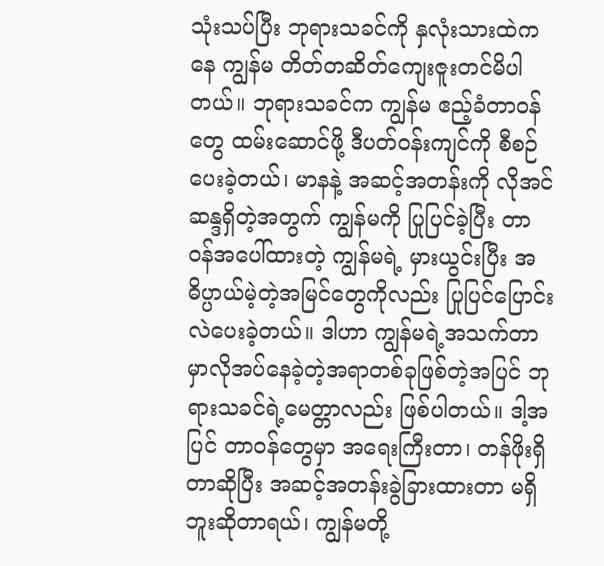သုံးသပ်ပြီး ဘုရားသခင်ကို နှလုံးသားထဲကနေ ကျွန်မ တိတ်တဆိတ်ကျေးဇူးတင်မိပါတယ်။ ဘုရားသခင်က ကျွန်မ ဧည့်ခံတာဝန်တွေ ထမ်းဆောင်ဖို့ ဒီပတ်ဝန်းကျင်ကို စီစဉ်ပေးခဲ့တယ်၊ မာနနဲ့ အဆင့်အတန်းကို လိုအင်ဆန္ဒရှိတဲ့အတွက် ကျွန်မကို ပြုပြင်ခဲ့ပြီး တာဝန်အပေါ်ထားတဲ့ ကျွန်မရဲ့ မှားယွင်းပြီး အဓိပ္ပာယ်မဲ့တဲ့အမြင်တွေကိုလည်း ပြုပြင်ပြောင်းလဲပေးခဲ့တယ်။ ဒါဟာ ကျွန်မရဲ့အသက်တာမှာလိုအပ်နေခဲ့တဲ့အရာတစ်ခုဖြစ်တဲ့အပြင် ဘုရားသခင်ရဲ့မေတ္တာလည်း ဖြစ်ပါတယ်။ ဒါ့အပြင် တာဝန်တွေမှာ အရေးကြီးတာ၊ တန်ဖိုးရှိတာဆိုပြီး အဆင့်အတန်းခွဲခြားထားတာ မရှိဘူးဆိုတာရယ်၊ ကျွန်မတို့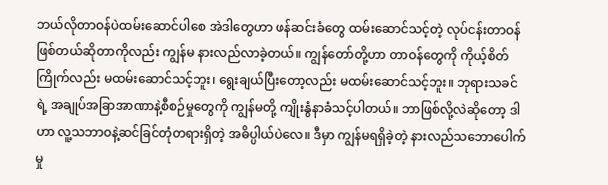ဘယ်လိုတာဝန်ပဲထမ်းဆောင်ပါစေ အဲဒါတွေဟာ ဖန်ဆင်းခံတွေ ထမ်းဆောင်သင့်တဲ့ လုပ်ငန်းတာဝန်ဖြစ်တယ်ဆိုတာကိုလည်း ကျွန်မ နားလည်လာခဲ့တယ်။ ကျွန်တော်တို့ဟာ တာဝန်တွေကို ကိုယ့်စိတ်ကြိုက်လည်း မထမ်းဆောင်သင့်ဘူး၊ ရွေးချယ်ပြီးတော့လည်း မထမ်းဆောင်သင့်ဘူး။ ဘုရားသခင်ရဲ့ အချုပ်အခြာအာဏာနဲ့စီစဉ်မှုတွေကို ကျွန်မတို့ ကျိုးနွံနာခံသင့်ပါတယ်။ ဘာဖြစ်လို့လဲဆိုတော့ ဒါဟာ လူ့သဘာဝနဲ့ဆင်ခြင်တုံတရားရှိတဲ့ အဓိပ္ပါယ်ပဲလေ။ ဒီမှာ ကျွန်မရရှိခဲ့တဲ့ နားလည်သဘောပေါက်မှု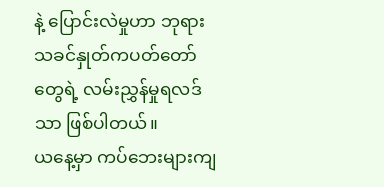နဲ့ ပြောင်းလဲမှုဟာ ဘုရားသခင်နှုတ်ကပတ်တော်တွေရဲ့ လမ်းညွှန်မှုရလဒ်သာ ဖြစ်ပါတယ်။
ယနေ့မှာ ကပ်ဘေးများကျ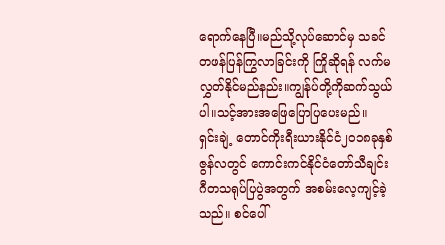ရောက်နေပြီ။မည်သို့လုပ်ဆောင်မှ သခင်တဖန်ပြန်ကြွလာခြင်းကို ကြိုဆိုရန် လက်မလွှတ်နိုင်မည်နည်း။ကျွန်ုပ်တို့ကိုဆက်သွယ်ပါ။သင့်အားအဖြေပြောပြပေးမည်။
ရှင်းချဲ့ တောင်ကိုးရီးယားနိုင်ငံ၂၀၁၈ခုနှစ် ဇွန်လတွင် ကောင်းကင်နိုင်ငံတော်သီချင်း ဂီတသရုပ်ပြပွဲအတွက် အစမ်းလေ့ကျင့်ခဲ့သည်။ စင်ပေါ်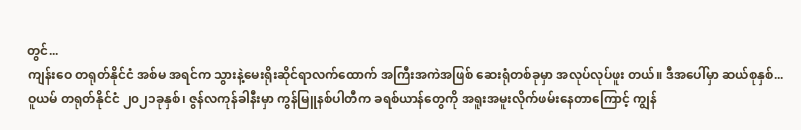တွင်...
ကျန်းဝေ တရုတ်နိုင်ငံ အစ်မ အရင်က သွားနဲ့မေးရိုးဆိုင်ရာလက်ထောက် အကြီးအကဲအဖြစ် ဆေးရုံတစ်ခုမှာ အလုပ်လုပ်ဖူး တယ်။ ဒီအပေါ်မှာ ဆယ်စုနှစ်...
ဝူယမ် တရုတ်နိုင်ငံ ၂၀၂၁ခုနှစ်၊ ဇွန်လကုန်ခါနီးမှာ ကွန်မြူနစ်ပါတီက ခရစ်ယာန်တွေကို အရူးအမူးလိုက်ဖမ်းနေတာကြောင့် ကျွန်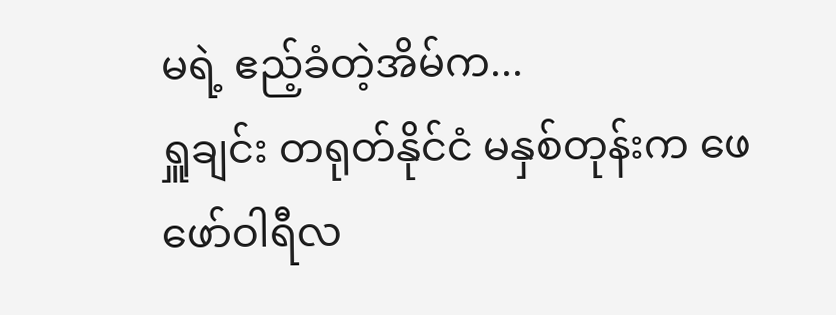မရဲ့ ဧည့်ခံတဲ့အိမ်က...
ရှူချင်း တရုတ်နိုင်ငံ မနှစ်တုန်းက ဖေဖော်ဝါရီလ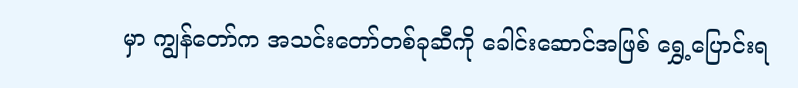မှာ ကျွန်တော်က အသင်းတော်တစ်ခုဆီကို ခေါင်းဆောင်အဖြစ် ရွှေ့ပြောင်းရ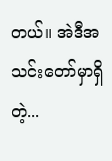တယ်။ အဲဒီအသင်းတော်မှာရှိတဲ့...